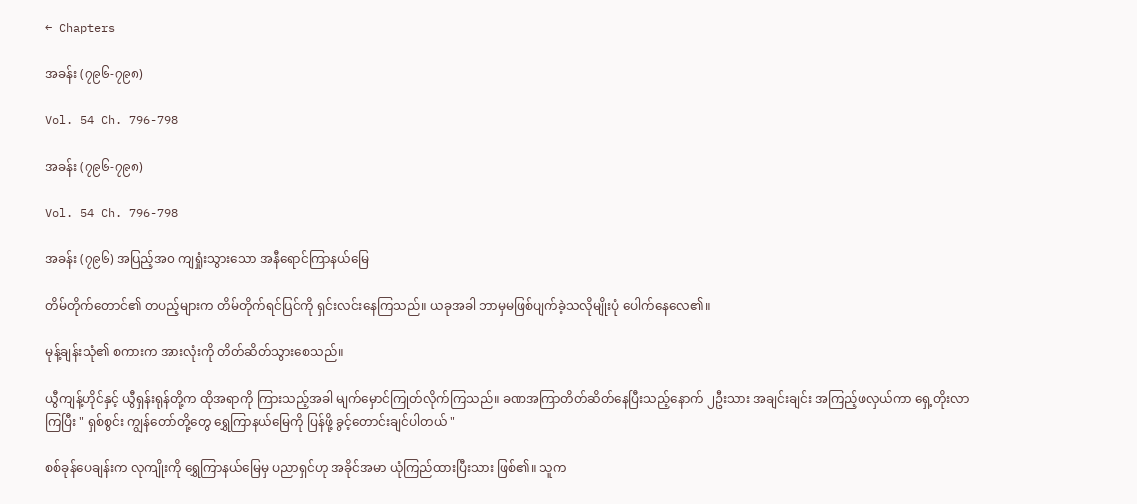← Chapters

အခန်း (၇၉၆-၇၉၈)

Vol. 54 Ch. 796-798

အခန်း (၇၉၆-၇၉၈)

Vol. 54 Ch. 796-798

အခန်း (၇၉၆) အပြည့်အ၀ ကျရှုံးသွားသော အနီရောင်ကြာနယ်မြေ

တိမ်တိုက်တောင်၏ တပည့်များက တိမ်တိုက်ရင်ပြင်ကို ရှင်းလင်းနေကြသည်။ ယခုအခါ ဘာမှမဖြစ်ပျက်ခဲ့သလိုမျိုးပုံ ပေါက်နေလေ၏။

မုန့်ချန်းသုံ၏ စကားက အားလုံးကို တိတ်ဆိတ်သွားစေသည်။

ယွီကျန့်ဟိုင်နှင့် ယွီရှန်းရုန်တို့က ထိုအရာကို ကြားသည့်အခါ မျက်မှောင်ကြုတ်လိုက်ကြသည်။ ခဏအကြာတိတ်ဆိတ်နေပြီးသည့်နောက် ၂ဦးသား အချင်းချင်း အကြည့်ဖလှယ်ကာ ရှေ့တိုးလာကြပြီး " ရှစ်စွင်း ကျွန်တော်တို့တွေ ရွှေကြာနယ်မြေကို ပြန်ဖို့ ခွင့်တောင်းချင်ပါတယ် "

စစ်ခုန်ပေချန်းက လုကျိုးကို ရွှေကြာနယ်မြေမှ ပညာရှင်ဟု အခိုင်အမာ ယုံကြည်ထားပြီးသား ဖြစ်၏။ သူက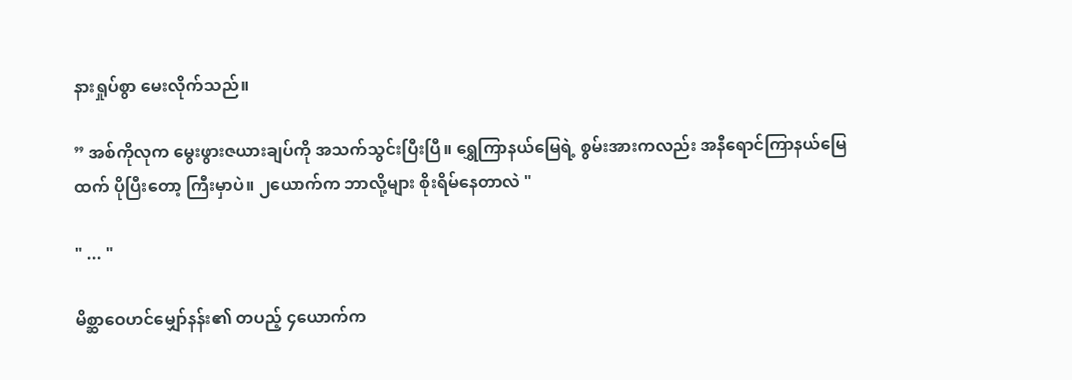နားရှုပ်စွာ မေးလိုက်သည်။

” အစ်ကိုလုက မွေးဖွားဇယားချပ်ကို အသက်သွင်းပြီးပြီ။ ရွှေကြာနယ်မြေရဲ့ စွမ်းအားကလည်း အနီရောင်ကြာနယ်မြေထက် ပိုပြီးတော့ ကြီးမှာပဲ။ ၂ယောက်က ဘာလို့များ စိုးရိမ်နေတာလဲ "

" ... "

မိစ္ဆာဝေဟင်မျှော်နန်း၏ တပည့် ၄ယောက်က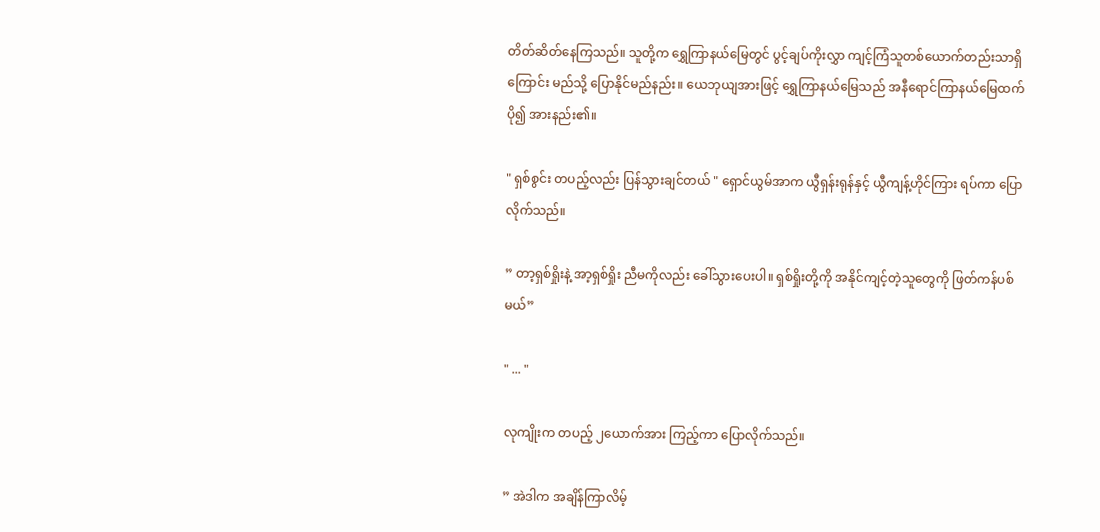တိတ်ဆိတ်နေကြသည်။ သူတို့က ရွှေကြာနယ်မြေတွင် ပွင့်ချပ်ကိုးလွှာ ကျင့်ကြံသူတစ်ယောက်တည်းသာရှိကြောင်း မည်သို့ ပြောနိုင်မည်နည်း။ ယေဘုယျအားဖြင့် ရွှေကြာနယ်မြေသည် အနီရောင်ကြာနယ်မြေထက် ပို၍ အားနည်း၏။

" ရှစ်စွင်း တပည့်လည်း ပြန်သွားချင်တယ် " ရှောင်ယွမ်အာက ယွီရှန်းရုန်နှင့် ယွီကျန့်ဟိုင်ကြား ရပ်ကာ ပြောလိုက်သည်။

” တာ့ရှစ်ရှိုးနဲ့ အာ့ရှစ်ရှိုး ညီမကိုလည်း ခေါ်သွားပေးပါ။ ရှစ်ရှိုးတို့ကို အနိုင်ကျင့်တဲ့သူတွေကို ဖြတ်ကန်ပစ်မယ်”

" ... "

လုကျိုးက တပည့် ၂ယောက်အား ကြည့်ကာ ပြောလိုက်သည်။

” အဲဒါက အချိန်ကြာလိမ့်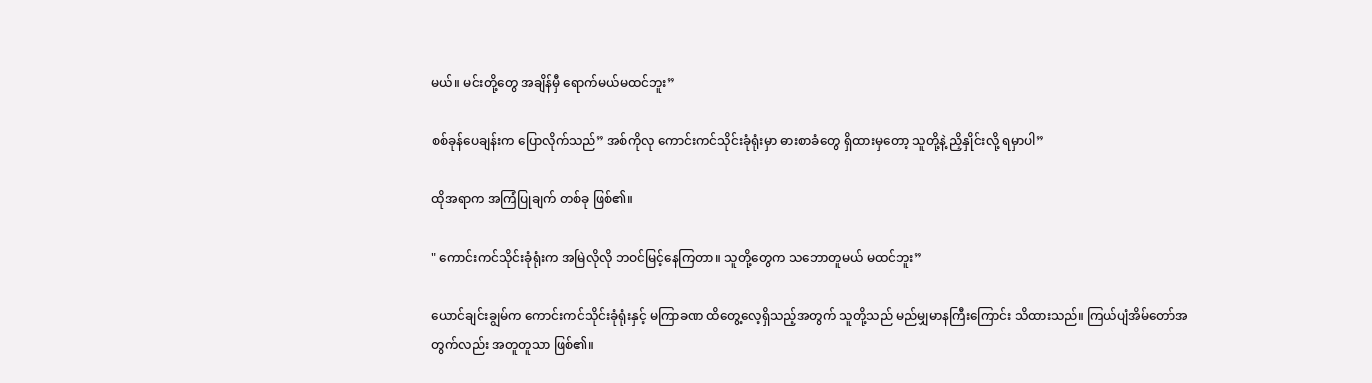မယ်။ မင်းတို့တွေ အချိန်မှီ ရောက်မယ်မထင်ဘူး”

စစ်ခုန်ပေချန်းက ပြောလိုက်သည်” အစ်ကိုလု ကောင်းကင်သိုင်းခုံရုံးမှာ ဓားစာခံတွေ ရှိထားမှတော့ သူတို့နဲ့ ညှိနှိုင်းလို့ ရမှာပါ”

ထိုအရာက အကြံပြုချက် တစ်ခု ဖြစ်၏။

" ကောင်းကင်သိုင်းခုံရုံးက အမြဲလိုလို ဘဝင်မြင့်နေကြတာ။ သူတို့တွေက သဘောတူမယ် မထင်ဘူး”

ယောင်ချင်းချွမ်က ကောင်းကင်သိုင်းခုံရုံးနှင့် မကြာခဏ ထိတွေ့လေ့ရှိသည့်အတွက် သူတို့သည် မည်မျှမာနကြီးကြောင်း သိထားသည်။ ကြယ်ပျံအိမ်တော်အတွက်လည်း အတူတူသာ ဖြစ်၏။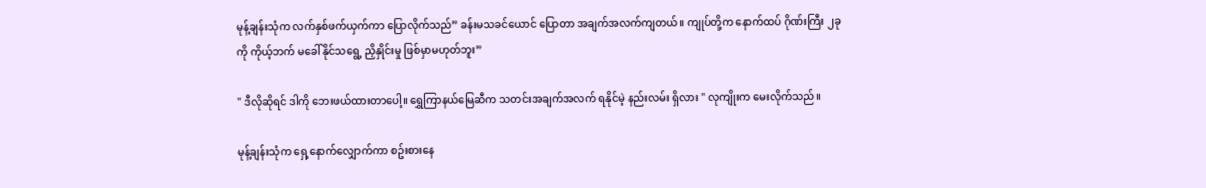မုန့်ချန်းသုံက လက်နှစ်ဖက်ယှက်ကာ ပြောလိုက်သည်” ခန်းမသခင်ယောင် ပြောတာ အချက်အလက်ကျတယ်။ ကျုပ်တို့က နောက်ထပ် ဂိုဏ်းကြီး ၂ခုကို ကိုယ့်ဘက် မခေါ်နိုင်သရွေ့ ညှိနှိုင်းမှု ဖြစ်မှာမဟုတ်ဘူး”

" ဒီလိုဆိုရင် ဒါကို ဘေးဖယ်ထားတာပေါ့။ ရွှေကြာနယ်မြေဆီက သတင်းအချက်အလက် ရနိုင်မဲ့ နည်းလမ်း ရှိလား " လုကျိုးက မေးလိုက်သည်။

မုန့်ချန်းသုံက ရှေ့နောက်လျှောက်ကာ စဥ်းစားနေ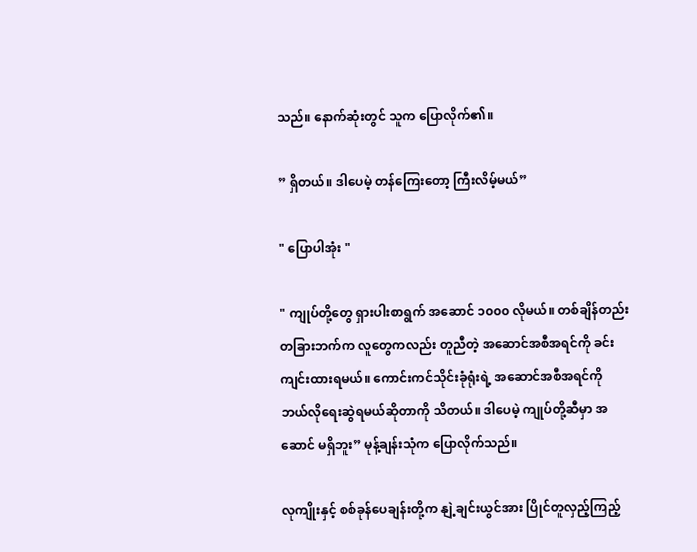သည်။ နောက်ဆုံးတွင် သူက ပြောလိုက်၏။

” ရှိတယ်။ ဒါပေမဲ့ တန်ကြေးတော့ ကြီးလိမ့်မယ်”

" ပြောပါအုံး "

" ကျုပ်တို့တွေ ရှားပါးစာရွက် အဆောင် ၁၀၀၀ လိုမယ်။ တစ်ချိန်တည်း တခြားဘက်က လူတွေကလည်း တူညီတဲ့ အဆောင်အစီအရင်ကို ခင်းကျင်းထားရမယ်။ ကောင်းကင်သိုင်းခုံရုံးရဲ့ အဆောင်အစီအရင်ကို ဘယ်လိုရေးဆွဲရမယ်ဆိုတာကို သိတယ်။ ဒါပေမဲ့ ကျုပ်တို့ဆီမှာ အဆောင် မရှိဘူး” မုန့်ချန်းသုံက ပြောလိုက်သည်။

လုကျိုးနှင့် စစ်ခုန်ပေချန်းတို့က နျဲ့ချင်းယွင်အား ပြိုင်တူလှည့်ကြည့်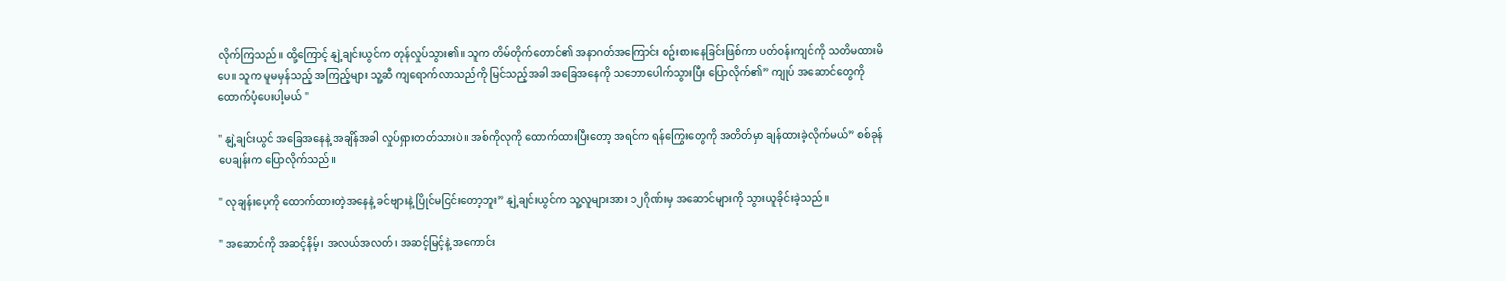လိုက်ကြသည်။ ထို့ကြောင့် နျဲ့ချင်းယွင်က တုန်လှုပ်သွား၏။ သူက တိမ်တိုက်တောင်၏ အနာဂတ်အကြောင်း စဥ်းစားနေခြင်းဖြစ်ကာ ပတ်ဝန်းကျင်ကို သတိမထားမိပေ။ သူက မူမမှန်သည့် အကြည့်များ သူ့ဆီ ကျရောက်လာသည်ကို မြင်သည့်အခါ အခြေအနေကို သဘောပေါက်သွားပြီး ပြောလိုက်၏” ကျုပ် အဆောင်တွေကို ထောက်ပံ့ပေးပါ့မယ် "

" နျဲ့ချင်းယွင် အခြေအနေနဲ့ အချိန်အခါ လှုပ်ရှားတတ်သားပဲ။ အစ်ကိုလုကို ထောက်ထားပြီးတော့ အရင်က ရန်ကြွေးတွေကို အတိတ်မှာ ချန်ထားခဲ့လိုက်မယ်” စစ်ခုန်ပေချန်းက ပြောလိုက်သည်။

" လုချန်းပေ့ကို ထောက်ထားတဲ့အနေနဲ့ ခင်ဗျားနဲ့ ပြိုင်မငြင်းတော့ဘူး” နျဲ့ချင်းယွင်က သူ့လူများအား ၁၂ဂိုဏ်းမှ အဆောင်များကို သွားယူခိုင်းခဲ့သည်။

" အဆောင်ကို အဆင့်နိမ့်၊ အလယ်အလတ်၊ အဆင့်မြင့်နဲ့ အကောင်း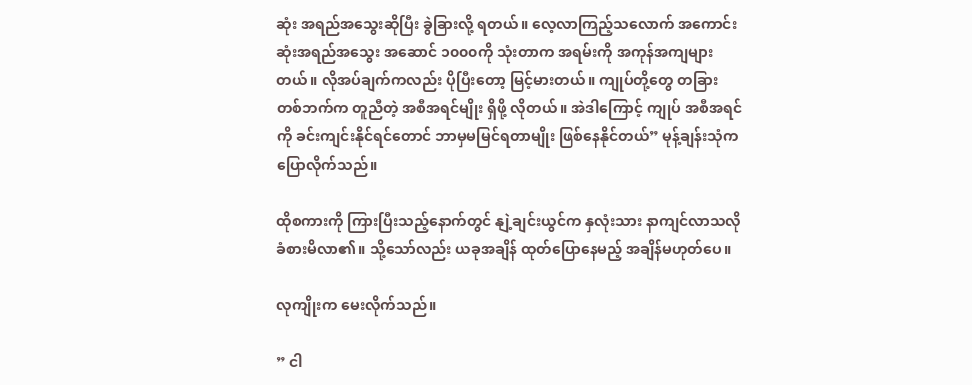ဆုံး အရည်အသွေးဆိုပြီး ခွဲခြားလို့ ရတယ်။ လေ့လာကြည့်သလောက် အကောင်းဆုံးအရည်အသွေး အဆောင် ၁၀၀၀ကို သုံးတာက အရမ်းကို အကုန်အကျများတယ်။ လိုအပ်ချက်ကလည်း ပိုပြီးတော့ မြင့်မားတယ်။ ကျုပ်တို့တွေ တခြားတစ်ဘက်က တူညီတဲ့ အစီအရင်မျိုး ရှိဖို့ လိုတယ်။ အဲဒါကြောင့် ကျုပ် အစီအရင်ကို ခင်းကျင်းနိုင်ရင်တောင် ဘာမှမမြင်ရတာမျိုး ဖြစ်နေနိုင်တယ်” မုန့်ချန်းသုံက ပြောလိုက်သည်။

ထိုစကားကို ကြားပြီးသည့်နောက်တွင် နျဲ့ချင်းယွင်က နှလုံးသား နာကျင်လာသလို ခံစားမိလာ၏။ သို့သော်လည်း ယခုအချိန် ထုတ်ပြောနေမည့် အချိန်မဟုတ်ပေ။

လုကျိုးက မေးလိုက်သည်။

” ငါ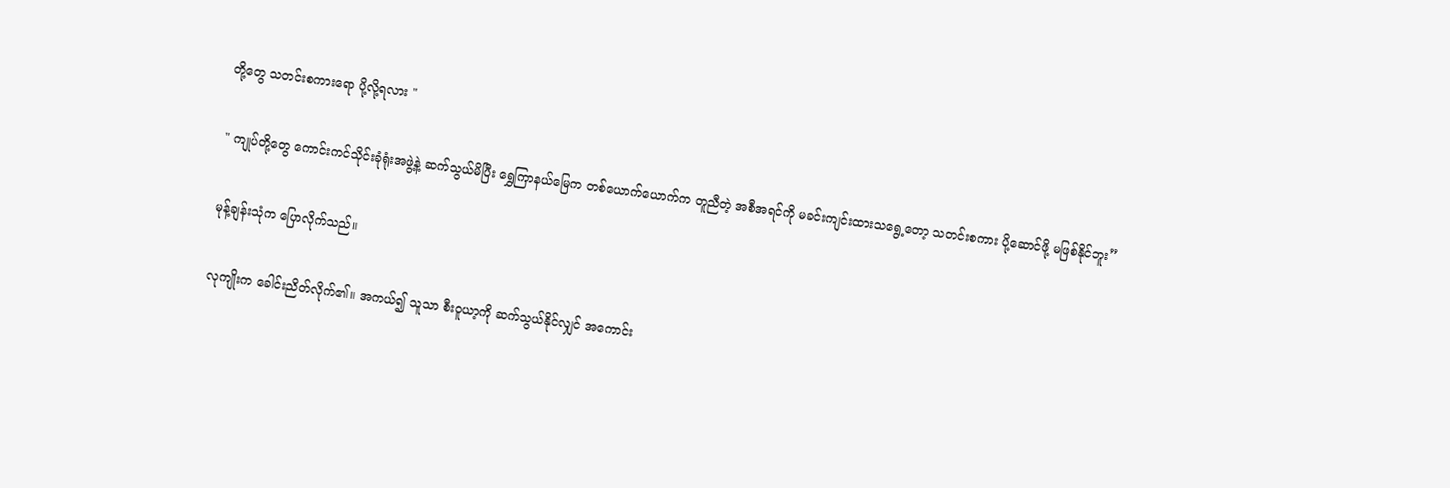တို့တွေ သတင်းစကားရော ပို့လို့ရလား "

" ကျုပ်တို့တွေ ကောင်းကင်သိုင်းခုံရုံးအဖွဲ့နဲ့ ဆက်သွယ်မိပြီး ရွှေကြာနယ်မြေက တစ်ယောက်ယောက်က တူညီတဲ့ အစီအရင်ကို မခင်းကျင်းထားသရွေ့တော့ သတင်းစကား ပို့ဆောင်ဖို့ မဖြစ်နိုင်ဘူး”

မုန့်ချန်းသုံက ပြောလိုက်သည်။

လုကျိုးက ခေါင်းညိတ်လိုက်၏။ အကယ်၍ သူသာ စီးဝူယာ့ကို ဆက်သွယ်နိုင်လျှင် အကောင်း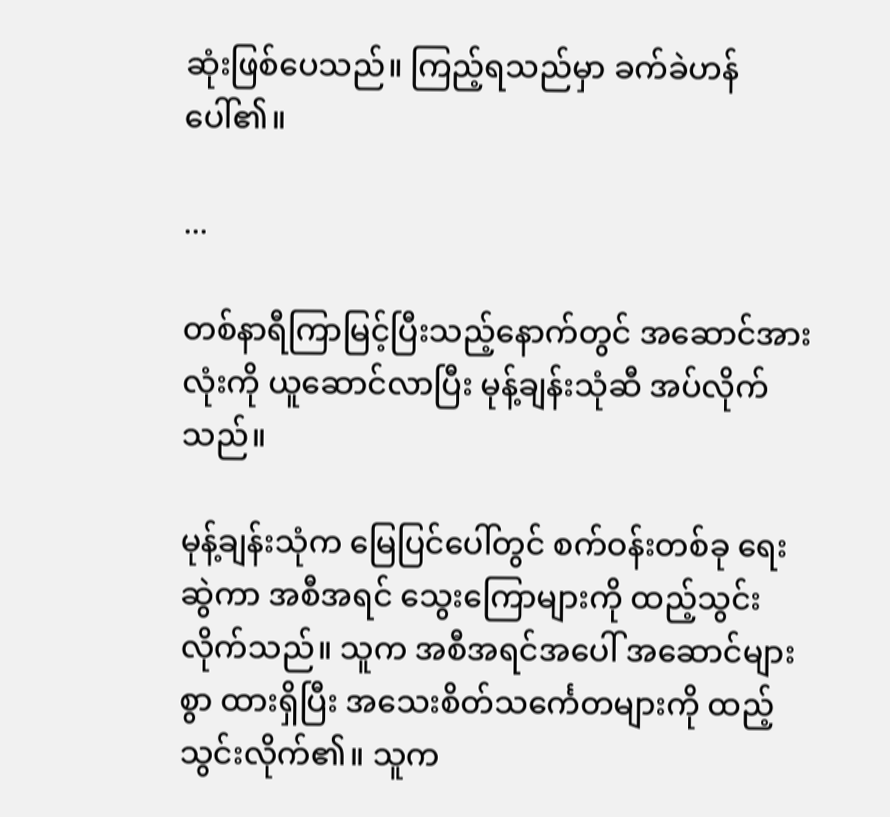ဆုံးဖြစ်ပေသည်။ ကြည့်ရသည်မှာ ခက်ခဲဟန်ပေါ်၏။

...

တစ်နာရီကြာမြင့်ပြီးသည့်နောက်တွင် အဆောင်အားလုံးကို ယူဆောင်လာပြီး မုန့်ချန်းသုံဆီ အပ်လိုက်သည်။

မုန့်ချန်းသုံက မြေပြင်ပေါ်တွင် စက်ဝန်းတစ်ခု ရေးဆွဲကာ အစီအရင် သွေးကြောများကို ထည့်သွင်းလိုက်သည်။ သူက အစီအရင်အပေါ် အဆောင်များစွာ ထားရှိပြီး အသေးစိတ်သင်္ကေတများကို ထည့်သွင်းလိုက်၏။ သူက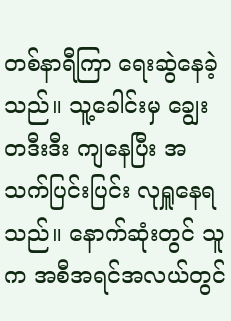တစ်နာရီကြာ ရေးဆွဲနေခဲ့သည်။ သူ့ခေါင်းမှ ချွေးတဒီးဒီး ကျနေပြီး အသက်ပြင်းပြင်း လုရှူနေရသည်။ နောက်ဆုံးတွင် သူက အစီအရင်အလယ်တွင်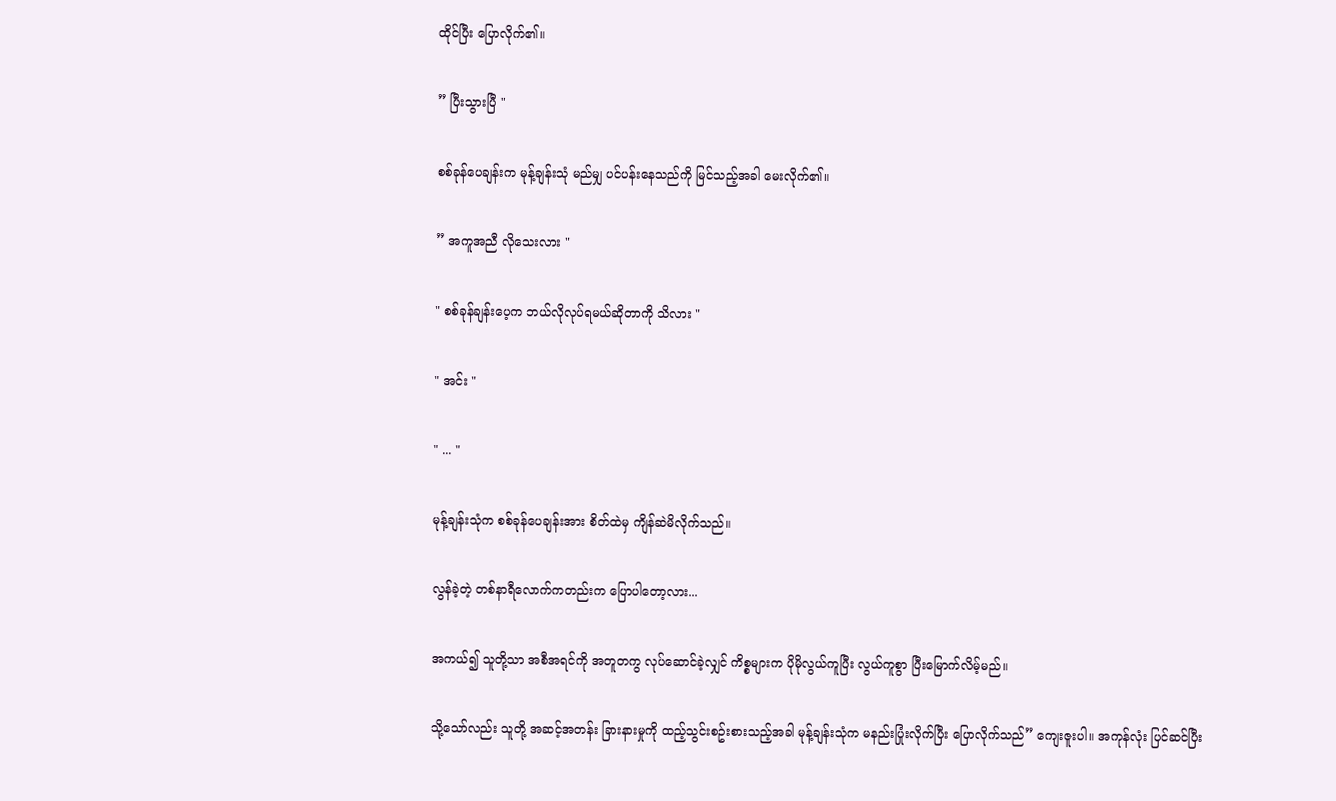ထိုင်ပြီး ပြောလိုက်၏။

” ပြီးသွားပြီ "

စစ်ခုန်ပေချန်းက မုန့်ချန်းသုံ မည်မျှ ပင်ပန်းနေသည်ကို မြင်သည့်အခါ မေးလိုက်၏။

” အကူအညီ လိုသေးလား "

" စစ်ခုန်ချန်းပေ့က ဘယ်လိုလုပ်ရမယ်ဆိုတာကို သိလား "

" အင်း "

" ... "

မုန့်ချန်းသုံက စစ်ခုန်ပေချန်းအား စိတ်ထဲမှ ကျိန်ဆဲမိလိုက်သည်။

လွန်ခဲ့တဲ့ တစ်နာရီလောက်ကတည်းက ပြောပါတော့လား...

အကယ်၍ သူတို့သာ အစီအရင်ကို အတူတကွ လုပ်ဆောင်ခဲ့လျှင် ကိစ္စများက ပိုမိုလွယ်ကူပြီး လွယ်ကူစွာ ပြီးမြောက်လိမ့်မည်။

သို့သော်လည်း သူတို့ အဆင့်အတန်း ခြားနားမှုကို ထည့်သွင်းစဥ်းစားသည့်အခါ မုန့်ချန်းသုံက မနည်းပြုံးလိုက်ပြီး ပြောလိုက်သည်” ကျေးဇူးပါ။ အကုန်လုံး ပြင်ဆင်ပြီး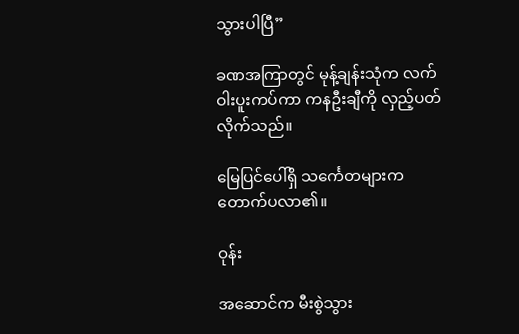သွားပါပြီ”

ခဏအကြာတွင် မုန့်ချန်းသုံက လက်ဝါးပူးကပ်ကာ ကနဦးချီကို လှည့်ပတ်လိုက်သည်။

မြေပြင်ပေါ်ရှိ သင်္ကေတများက တောက်ပလာ၏။

ဝုန်း

အဆောင်က မီးစွဲသွား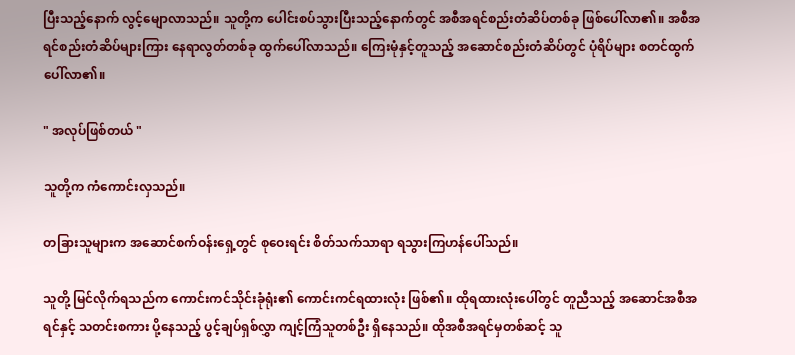ပြီးသည့်နောက် လွင့်မျောလာသည်။ သူတို့က ပေါင်းစပ်သွားပြီးသည့်နောက်တွင် အစီအရင်စည်းတံဆိပ်တစ်ခု ဖြစ်ပေါ်လာ၏။ အစီအရင်စည်းတံဆိပ်များကြား နေရာလွတ်တစ်ခု ထွက်ပေါ်လာသည်။ ကြေးမုံနှင့်တူသည့် အဆောင်စည်းတံဆိပ်တွင် ပုံရိပ်များ စတင်ထွက်ပေါ်လာ၏။

" အလုပ်ဖြစ်တယ် "

သူတို့က ကံကောင်းလှသည်။

တခြားသူများက အဆောင်စက်ဝန်းရှေ့တွင် စုဝေးရင်း စိတ်သက်သာရာ ရသွားကြဟန်ပေါ်သည်။

သူတို့ မြင်လိုက်ရသည်က ကောင်းကင်သိုင်းခုံရုံး၏ ကောင်းကင်ရထားလုံး ဖြစ်၏။ ထိုရထားလုံးပေါ်တွင် တူညီသည့် အဆောင်အစီအရင်နှင့် သတင်းစကား ပို့နေသည့် ပွင့်ချပ်ရှစ်လွှာ ကျင့်ကြံသူတစ်ဦး ရှိနေသည်။ ထိုအစီအရင်မှတစ်ဆင့် သူ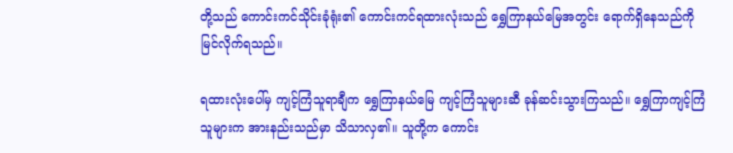တို့သည် ကောင်းကင်သိုင်းခုံရုံး၏ ကောင်းကင်ရထားလုံးသည် ရွှေကြာနယ်မြေအတွင်း ရောက်ရှိနေသည်ကို မြင်လိုက်ရသည်။

ရထားလုံးပေါ်မှ ကျင့်ကြံသူရာချီက ရွှေကြာနယ်မြေ ကျင့်ကြံသူများဆီ ခုန်ဆင်းသွားကြသည်။ ရွှေကြာကျင့်ကြံသူများက အားနည်းသည်မှာ သိသာလှ၏။ သူတို့က ကောင်း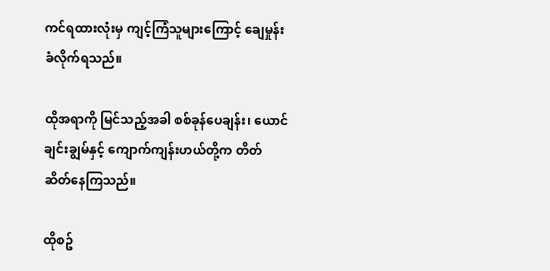ကင်ရထားလုံးမှ ကျင့်ကြံသူများကြောင့် ချေမှုန်းခံလိုက်ရသည်။

ထိုအရာကို မြင်သည့်အခါ စစ်ခုန်ပေချန်း၊ ယောင်ချင်းချွမ်နှင့် ကျောက်ကျန်းဟယ်တို့က တိတ်ဆိတ်နေကြသည်။

ထိုစဥ်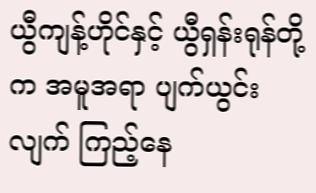ယွီကျန့်ဟိုင်နှင့် ယွီရှန်းရုန်တို့က အမူအရာ ပျက်ယွင်းလျက် ကြည့်နေ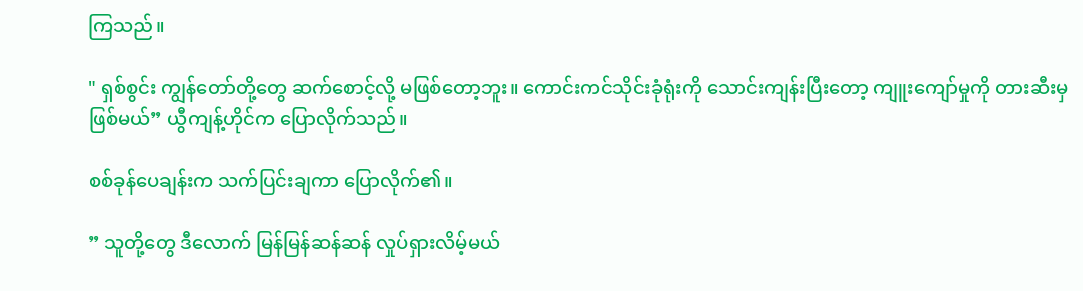ကြသည်။

" ရှစ်စွင်း ကျွန်တော်တို့တွေ ဆက်စောင့်လို့ မဖြစ်တော့ဘူး။ ကောင်းကင်သိုင်းခုံရုံးကို သောင်းကျန်းပြီးတော့ ကျူးကျော်မှုကို တားဆီးမှ ဖြစ်မယ်” ယွီကျန့်ဟိုင်က ပြောလိုက်သည်။

စစ်ခုန်ပေချန်းက သက်ပြင်းချကာ ပြောလိုက်၏။

” သူတို့တွေ ဒီလောက် မြန်မြန်ဆန်ဆန် လှုပ်ရှားလိမ့်မယ်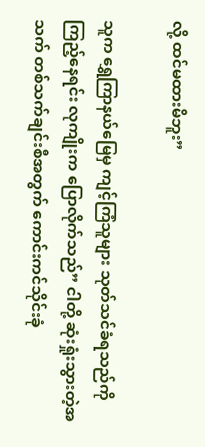လို့ ထင်မထားမိဘူး”

သူက ရွှေကြာနယ်မြေမှ ကျင့်ကြံသူများ သုတ်သင်ခံရသည်ကို ကြည့်နေရင်း လုကျိုးက ပြောလိုက်သည်” ငါတို့ ဆုံးရှုံးသွားတဲ့အသက် တစ်သက်ချင်းစီအတွက် ကောင်းကင်သိုင်းခုံ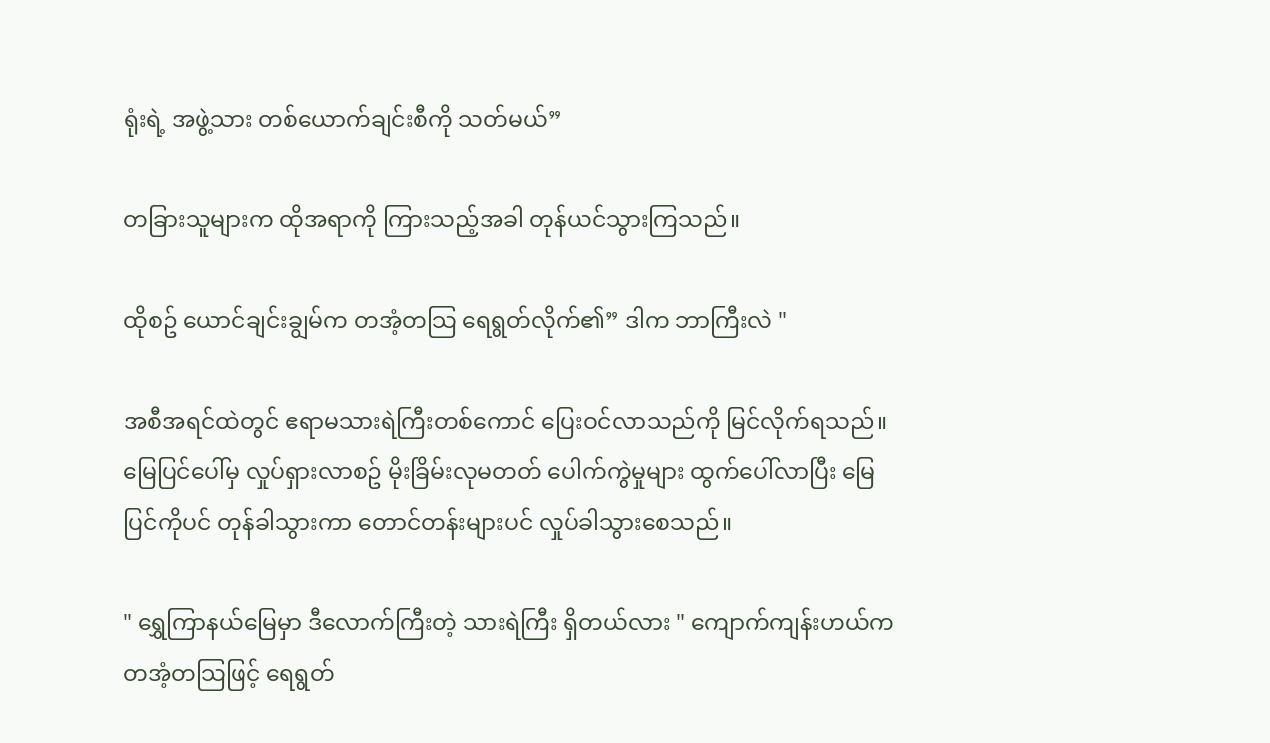ရုံးရဲ့ အဖွဲ့သား တစ်ယောက်ချင်းစီကို သတ်မယ်”

တခြားသူများက ထိုအရာကို ကြားသည့်အခါ တုန်ယင်သွားကြသည်။

ထိုစဥ် ယောင်ချင်းချွမ်က တအံ့တသြ ရေရွတ်လိုက်၏” ဒါက ဘာကြီးလဲ "

အစီအရင်ထဲတွင် ဧရာမသားရဲကြီးတစ်ကောင် ပြေးဝင်လာသည်ကို မြင်လိုက်ရသည်။ မြေပြင်ပေါ်မှ လှုပ်ရှားလာစဥ် မိုးခြိမ်းလုမတတ် ပေါက်ကွဲမှုများ ထွက်ပေါ်လာပြီး မြေပြင်ကိုပင် တုန်ခါသွားကာ တောင်တန်းများပင် လှုပ်ခါသွားစေသည်။

" ရွှေကြာနယ်မြေမှာ ဒီလောက်ကြီးတဲ့ သားရဲကြီး ရှိတယ်လား " ကျောက်ကျန်းဟယ်က တအံ့တသြဖြင့် ရေရွတ်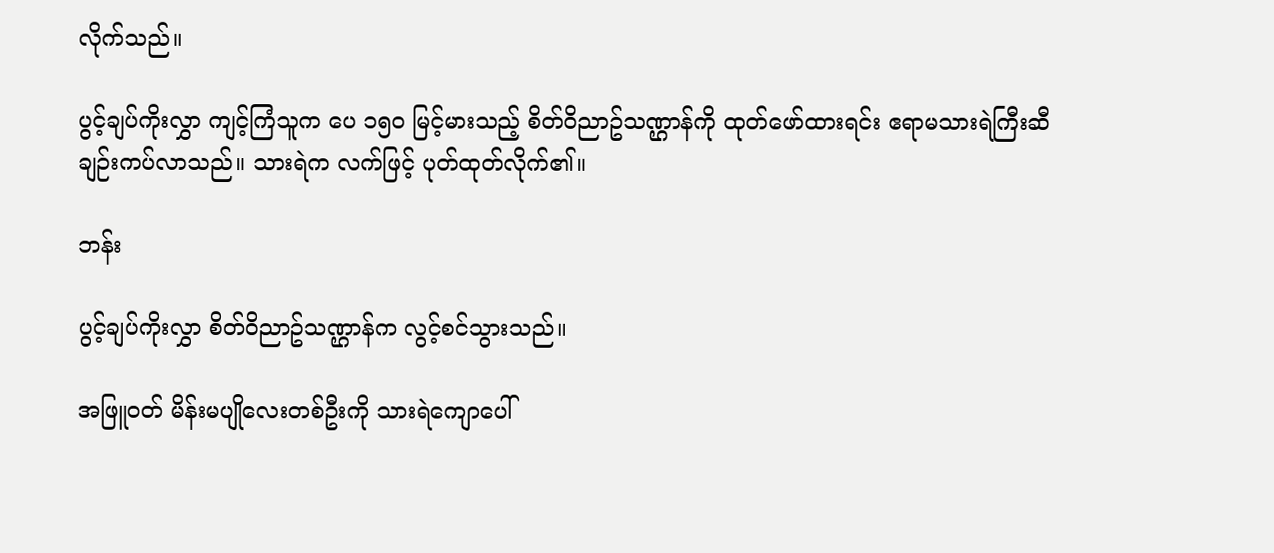လိုက်သည်။

ပွင့်ချပ်ကိုးလွှာ ကျင့်ကြံသူက ပေ ၁၅၀ မြင့်မားသည့် စိတ်ဝိညာဥ်သဏ္ဌာန်ကို ထုတ်ဖော်ထားရင်း ဧရာမသားရဲကြီးဆီ ချဉ်းကပ်လာသည်။ သားရဲက လက်ဖြင့် ပုတ်ထုတ်လိုက်၏။

ဘန်း

ပွင့်ချပ်ကိုးလွှာ စိတ်ဝိညာဥ်သဏ္ဌာန်က လွင့်စင်သွားသည်။

အဖြူဝတ် မိန်းမပျိုလေးတစ်ဦးကို သားရဲကျောပေါ်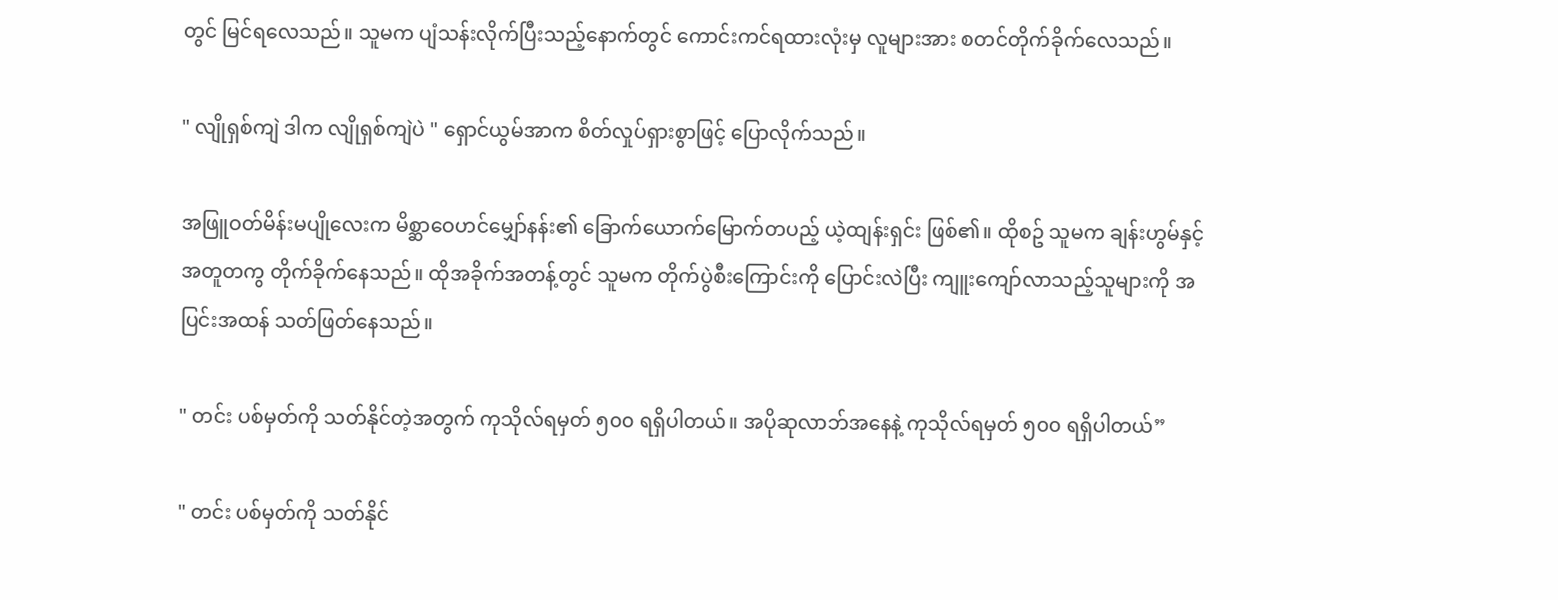တွင် မြင်ရလေသည်။ သူမက ပျံသန်းလိုက်ပြီးသည့်နောက်တွင် ကောင်းကင်ရထားလုံးမှ လူများအား စတင်တိုက်ခိုက်လေသည်။

" လျိုရှစ်ကျဲ ဒါက လျိုရှစ်ကျဲပဲ " ရှောင်ယွမ်အာက စိတ်လှုပ်ရှားစွာဖြင့် ပြောလိုက်သည်။

အဖြူဝတ်မိန်းမပျိုလေးက မိစ္ဆာဝေဟင်မျှော်နန်း၏ ခြောက်ယောက်မြောက်တပည့် ယဲ့ထျန်းရှင်း ဖြစ်၏။ ထိုစဥ် သူမက ချန်းဟွမ်နှင့် အတူတကွ တိုက်ခိုက်နေသည်။ ထိုအခိုက်အတန့်တွင် သူမက တိုက်ပွဲစီးကြောင်းကို ပြောင်းလဲပြီး ကျူးကျော်လာသည့်သူများကို အပြင်းအထန် သတ်ဖြတ်နေသည်။

" တင်း ပစ်မှတ်ကို သတ်နိုင်တဲ့အတွက် ကုသိုလ်ရမှတ် ၅၀၀ ရရှိပါတယ်။ အပိုဆုလာဘ်အနေနဲ့ ကုသိုလ်ရမှတ် ၅၀၀ ရရှိပါတယ်”

" တင်း ပစ်မှတ်ကို သတ်နိုင်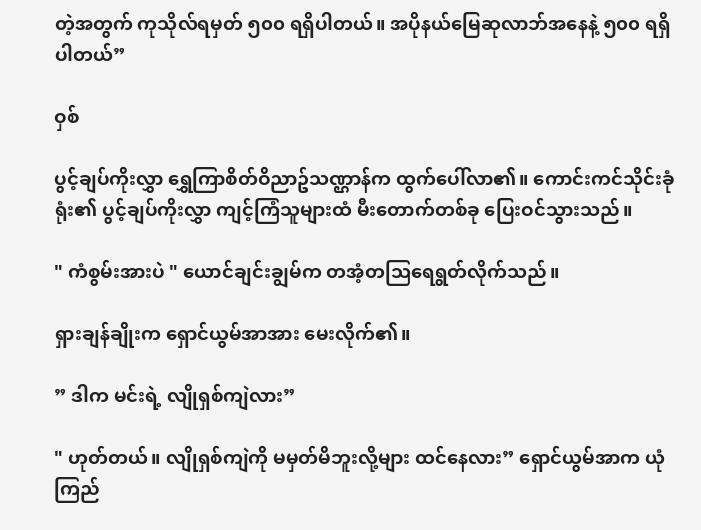တဲ့အတွက် ကုသိုလ်ရမှတ် ၅၀၀ ရရှိပါတယ်။ အပိုနယ်မြေဆုလာဘ်အနေနဲ့ ၅၀၀ ရရှိပါတယ်”

ဝှစ်

ပွင့်ချပ်ကိုးလွှာ ရွှေကြာစိတ်ဝိညာဥ်သဏ္ဌာန်က ထွက်ပေါ်လာ၏။ ကောင်းကင်သိုင်းခုံရုံး၏ ပွင့်ချပ်ကိုးလွှာ ကျင့်ကြံသူများထံ မီးတောက်တစ်ခု ပြေးဝင်သွားသည်။

" ကံစွမ်းအားပဲ " ယောင်ချင်းချွမ်က တအံ့တသြရေရွတ်လိုက်သည်။

ရှားချန်ချိုးက ရှောင်ယွမ်အာအား မေးလိုက်၏။

” ဒါက မင်းရဲ့ လျိုရှစ်ကျဲလား”

" ဟုတ်တယ်။ လျိုရှစ်ကျဲကို မမှတ်မိဘူးလို့များ ထင်နေလား” ရှောင်ယွမ်အာက ယုံကြည်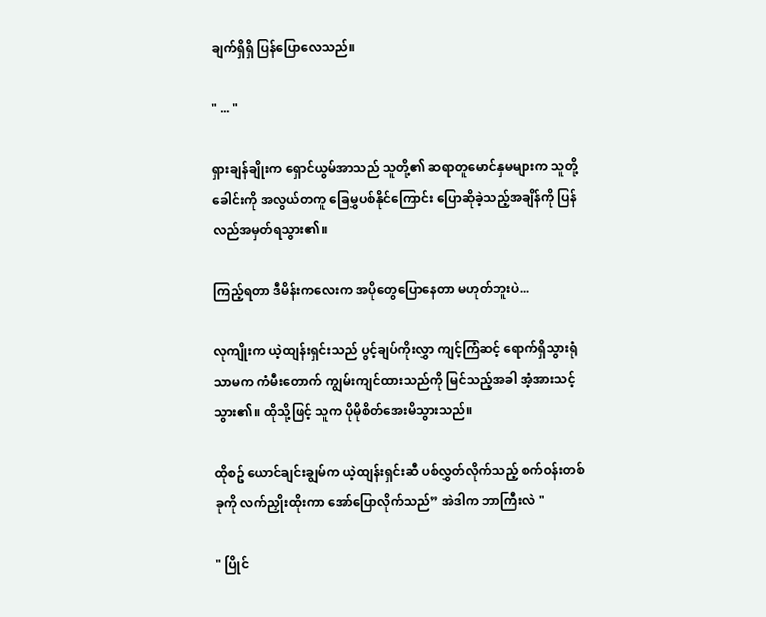ချက်ရှိရှိ ပြန်ပြောလေသည်။

" ... "

ရှားချန်ချိုးက ရှောင်ယွမ်အာသည် သူတို့၏ ဆရာတူမောင်နှမများက သူတို့ခေါင်းကို အလွယ်တကူ ခြေမွှပစ်နိုင်ကြောင်း ပြောဆိုခဲ့သည့်အချိန်ကို ပြန်လည်အမှတ်ရသွား၏။

ကြည့်ရတာ ဒီမိန်းကလေးက အပိုတွေပြောနေတာ မဟုတ်ဘူးပဲ...

လုကျိုးက ယဲ့ထျန်းရှင်းသည် ပွင့်ချပ်ကိုးလွှာ ကျင့်ကြံဆင့် ရောက်ရှိသွားရုံသာမက ကံမီးတောက် ကျွမ်းကျင်ထားသည်ကို မြင်သည့်အခါ အံ့အားသင့်သွား၏။ ထိုသို့ဖြင့် သူက ပိုမိုစိတ်အေးမိသွားသည်။

ထိုစဥ် ယောင်ချင်းချွမ်က ယဲ့ထျန်းရှင်းဆီ ပစ်လွှတ်လိုက်သည့် စက်ဝန်းတစ်ခုကို လက်ညှိုးထိုးကာ အော်ပြောလိုက်သည်” အဲဒါက ဘာကြီးလဲ "

" ပြိုင်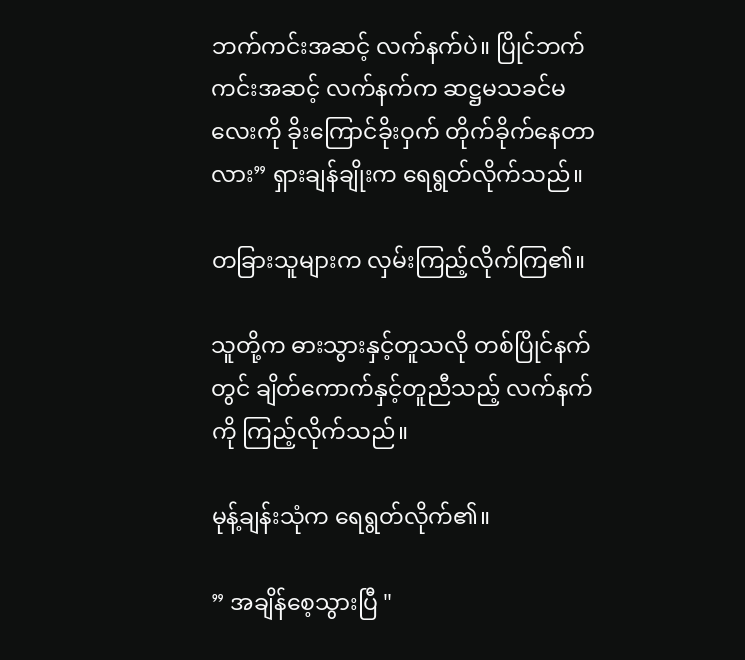ဘက်ကင်းအဆင့် လက်နက်ပဲ။ ပြိုင်ဘက်ကင်းအဆင့် လက်နက်က ဆဋ္ဌမသခင်မလေးကို ခိုးကြောင်ခိုးဝှက် တိုက်ခိုက်နေတာလား” ရှားချန်ချိုးက ရေရွတ်လိုက်သည်။

တခြားသူများက လှမ်းကြည့်လိုက်ကြ၏။

သူတို့က ဓားသွားနှင့်တူသလို တစ်ပြိုင်နက်တွင် ချိတ်ကောက်နှင့်တူညီသည့် လက်နက်ကို ကြည့်လိုက်သည်။

မုန့်ချန်းသုံက ရေရွတ်လိုက်၏။

” အချိန်စေ့သွားပြီ "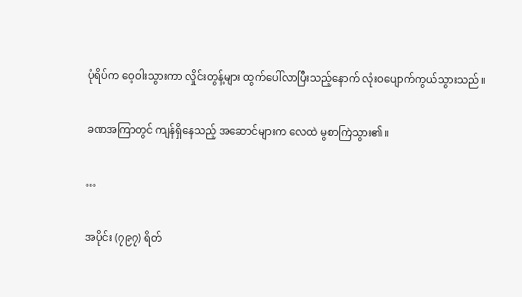ပုံရိပ်က ဝေ့ဝါးသွားကာ လှိုင်းတွန့်များ ထွက်ပေါ်လာပြီးသည့်နောက် လုံးဝပျောက်ကွယ်သွားသည်။

ခဏအကြာတွင် ကျန်ရှိနေသည့် အဆောင်များက လေထဲ မွစာကြဲသွား၏။

…

အပိုင်း (၇၉၇) ရိတ်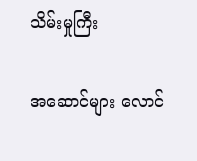သိမ်းမှုကြီး

အဆောင်များ လောင်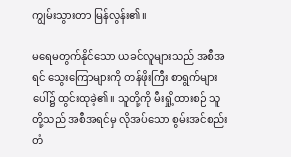ကျွမ်းသွားတာ မြန်လွန်း၏။

မရေမတွက်နိုင်သော ယခင်လူများသည် အစီအရင် သွေးကြောများကို တန်ဖိုးကြီး စာရွက်များပေါ်၌ ထွင်းထုခဲ့၏။ သူတို့ကို မီးရှို့ထားစဉ် သူတို့သည် အစီအရင်မှ လိုအပ်သော စွမ်းအင်စည်းတံ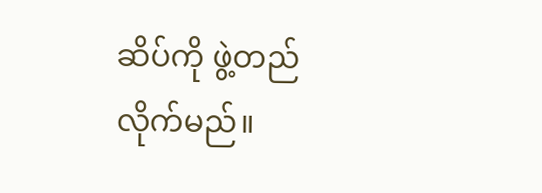ဆိပ်ကို ဖွဲ့တည်လိုက်မည်။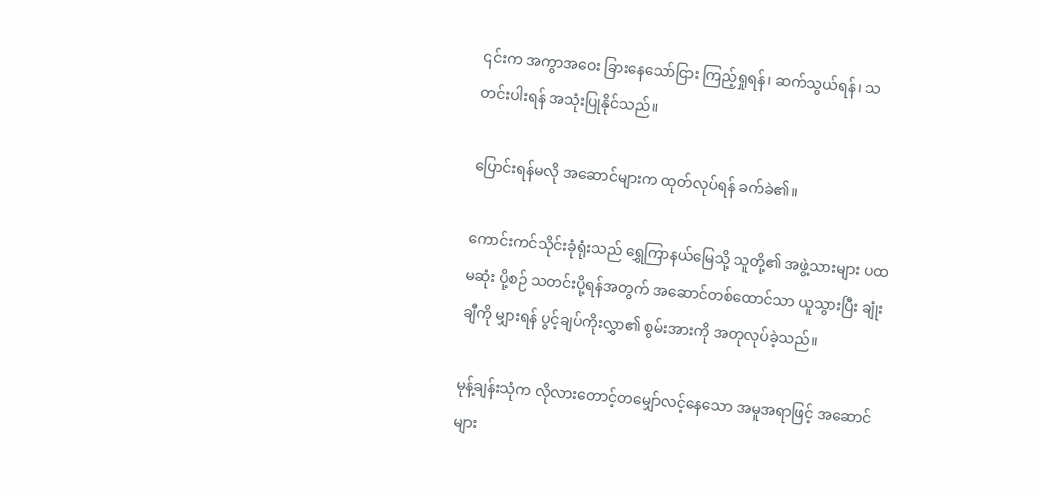၎င်းက အကွာအဝေး ခြားနေသော်ငြား ကြည့်ရှုရန်၊ ဆက်သွယ်ရန်၊ သတင်းပါးရန် အသုံးပြုနိုင်သည်။

ပြောင်းရန်မလို အဆောင်များက ထုတ်လုပ်ရန် ခက်ခဲ၏။

ကောင်းကင်သိုင်းခုံရုံးသည် ရွှေကြာနယ်မြေသို့ သူတို့၏ အဖွဲ့သားများ ပထမဆုံး ပို့စဉ် သတင်းပို့ရန်အတွက် အဆောင်တစ်ထောင်သာ ယူသွားပြီး ချုံးချီကို မျှားရန် ပွင့်ချပ်ကိုးလွှာ၏ စွမ်းအားကို အတုလုပ်ခဲ့သည်။

မုန့်ချန်းသုံက လိုလားတောင့်တမျှော်လင့်နေသော အမူအရာဖြင့် အဆောင်များ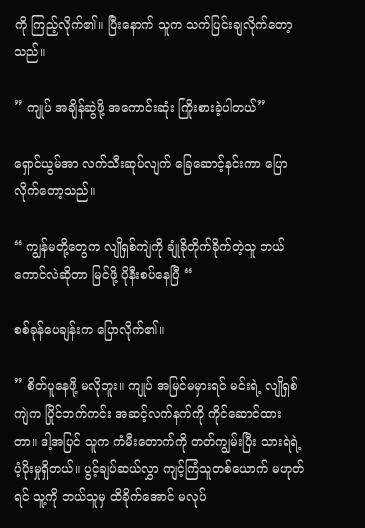ကို ကြည့်လိုက်၏။ ပြီးနောက် သူက သက်ပြင်းချလိုက်တော့သည်။

” ကျုပ် အချိန်ဆွဲဖို့ အကောင်းဆုံး ကြိုးစားခဲ့ပါတယ်”

ရှောင်ယွမ်အာ လက်သီးဆုပ်လျက် ခြေဆောင့်နင်းကာ ပြောလိုက်တော့သည်။

“ ကျွန်မတို့တွေက လျိုရှစ်ကျဲကို ချုံခိုတိုက်ခိုက်တဲ့သူ ဘယ်ကောင်လဲဆိုတာ မြင်ဖို့ ပိုနီးစပ်နေပြီ “

စစ်ခုန်ပေချန်းက ပြောလိုက်၏။

” စိတ်ပူနေဖို့ မလိုဘူး။ ကျုပ် အမြင်မမှားရင် မင်းရဲ့ လျိုရှစ်ကျဲက ပြိုင်ဘက်ကင်း အဆင့်လက်နက်ကို ကိုင်ဆောင်ထားတာ။ ဒါ့အပြင် သူက ကံမီးတောက်ကို တတ်ကျွမ်းပြီး သားရဲရဲ့ ပံ့ပိုးမှုရှိတယ်။ ပွင့်ချပ်ဆယ်လွှာ ကျင့်ကြံသူတစ်ယောက် မဟုတ်ရင် သူ့ကို ဘယ်သူမှ ထိခိုက်အောင် မလုပ်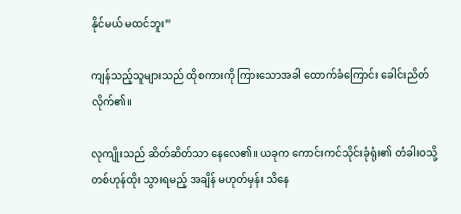နိုင်မယ် မထင်ဘူး”

ကျန်သည့်သူများသည် ထိုစကားကို ကြားသောအခါ ထောက်ခံကြောင်း ခေါင်းညိတ်လိုက်၏။

လုကျိုးသည် ဆိတ်ဆိတ်သာ နေလေ၏။ ယခုက ကောင်းကင်သိုင်းခုံရုံး၏ တံခါးဝသို့ တစ်ဟုန်ထိုး သွားရမည့် အချိန် မဟုတ်မှန်း သိနေ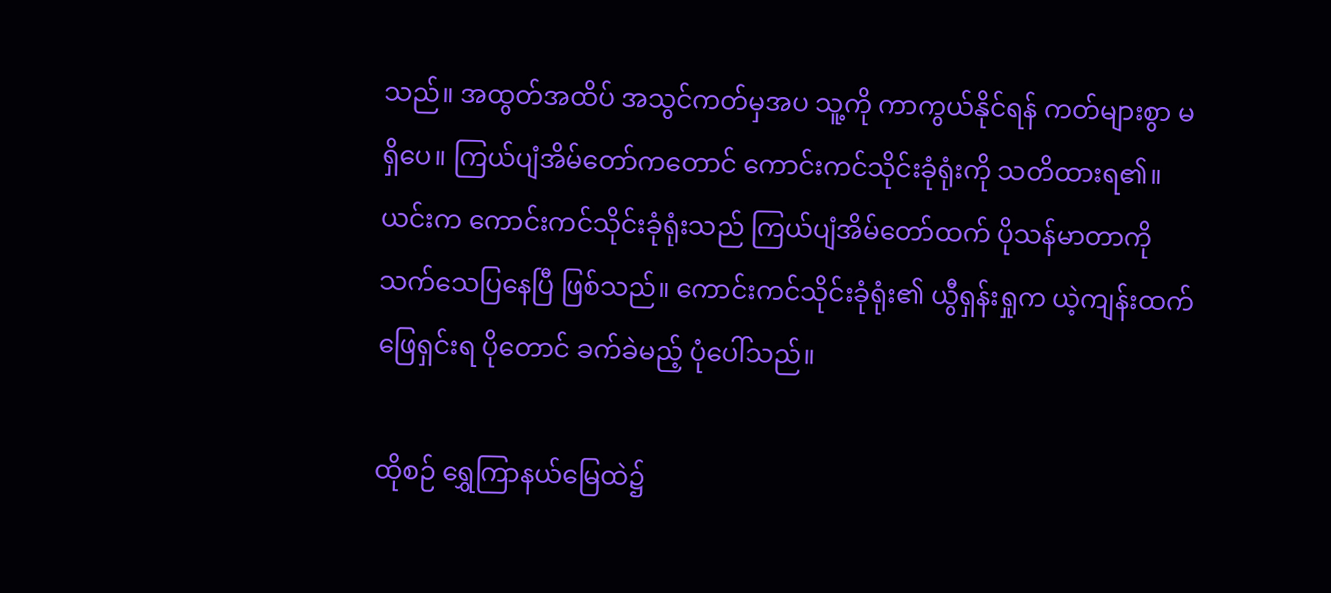သည်။ အထွတ်အထိပ် အသွင်ကတ်မှအပ သူ့ကို ကာကွယ်နိုင်ရန် ကတ်များစွာ မရှိပေ။ ကြယ်ပျံအိမ်တော်ကတောင် ကောင်းကင်သိုင်းခုံရုံးကို သတိထားရ၏။ ယင်းက ကောင်းကင်သိုင်းခုံရုံးသည် ကြယ်ပျံအိမ်တော်ထက် ပိုသန်မာတာကို သက်သေပြနေပြီ ဖြစ်သည်။ ကောင်းကင်သိုင်းခုံရုံး၏ ယွီရှန်းရှုက ယဲ့ကျန်းထက် ဖြေရှင်းရ ပိုတောင် ခက်ခဲမည့် ပုံပေါ်သည်။

ထိုစဉ် ရွှေကြာနယ်မြေထဲ၌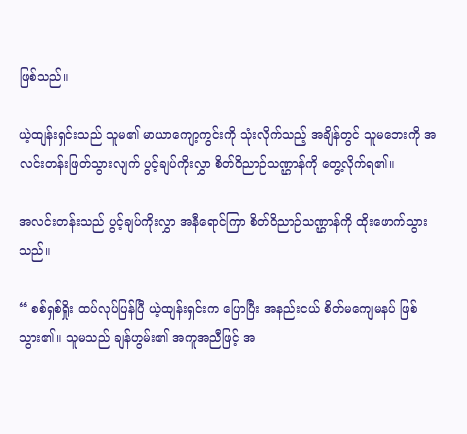ဖြစ်သည်။

ယဲ့ထျန်းရှင်းသည် သူမ၏ မာယာကျော့ကွင်းကို သုံးလိုက်သည့် အချိန်တွင် သူမဘေးကို အလင်းတန်းဖြတ်သွားလျက် ပွင့်ချပ်ကိုးလွှာ စိတ်ဝိညာဉ်သဏ္ဌာန်ကို တွေ့လိုက်ရ၏။

အလင်းတန်းသည် ပွင့်ချပ်ကိုးလွှာ အနီရောင်ကြာ စိတ်ဝိညာဉ်သဏ္ဌာန်ကို ထိုးဖောက်သွားသည်။

“ စစ်ရှစ်ရှိုး ထပ်လုပ်ပြန်ပြီ ယဲ့ထျန်းရှင်းက ပြောပြီး အနည်းငယ် စိတ်မကျေမနပ် ဖြစ်သွား၏။ သူမသည် ချန်ဟွမ်း၏ အကူအညီဖြင့် အ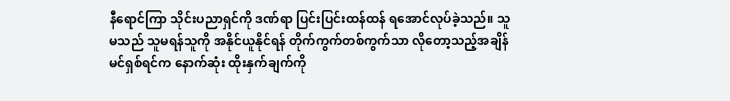နီရောင်ကြာ သိုင်းပညာရှင်ကို ဒဏ်ရာ ပြင်းပြင်းထန်ထန် ရအောင်လုပ်ခဲ့သည်။ သူမသည် သူမရန်သူကို အနိုင်ယူနိုင်ရန် တိုက်ကွက်တစ်ကွက်သာ လိုတော့သည့်အချိန် မင်ရှစ်ရင်က နောက်ဆုံး ထိုးနှက်ချက်ကို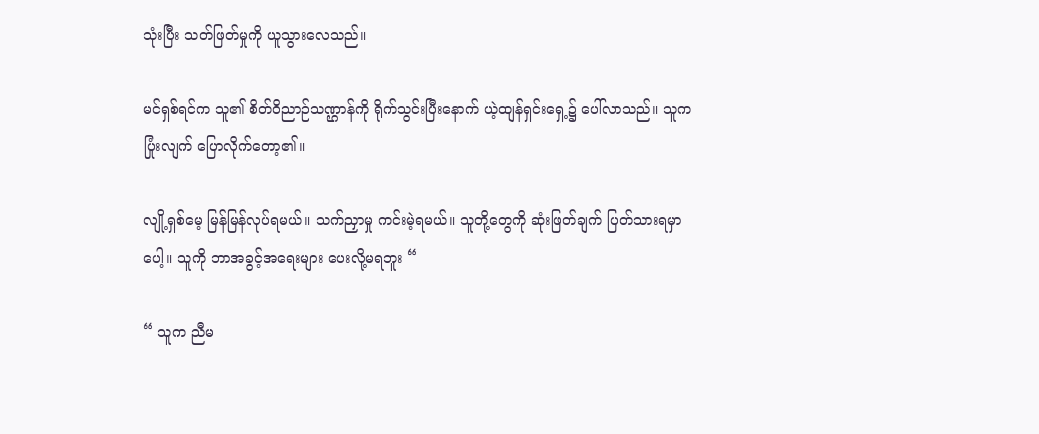သုံးပြီး သတ်ဖြတ်မှုကို ယူသွားလေသည်။

မင်ရှစ်ရင်က သူ၏ စိတ်ဝိညာဉ်သဏ္ဌာန်ကို ရိုက်သွင်းပြီးနောက် ယဲ့ထျန်ရှင်းရှေ့၌ ပေါ်လာသည်။ သူက ပြုံးလျက် ပြောလိုက်တော့၏။

လျို့ရှစ်မေ့ မြန်မြန်လုပ်ရမယ်။ သက်ညှာမှု ကင်းမဲ့ရမယ်။ သူတို့တွေကို ဆုံးဖြတ်ချက် ပြတ်သားရမှာပေါ့။ သူကို ဘာအခွင့်အရေးများ ပေးလို့မရဘူး “

“ သူက ညီမ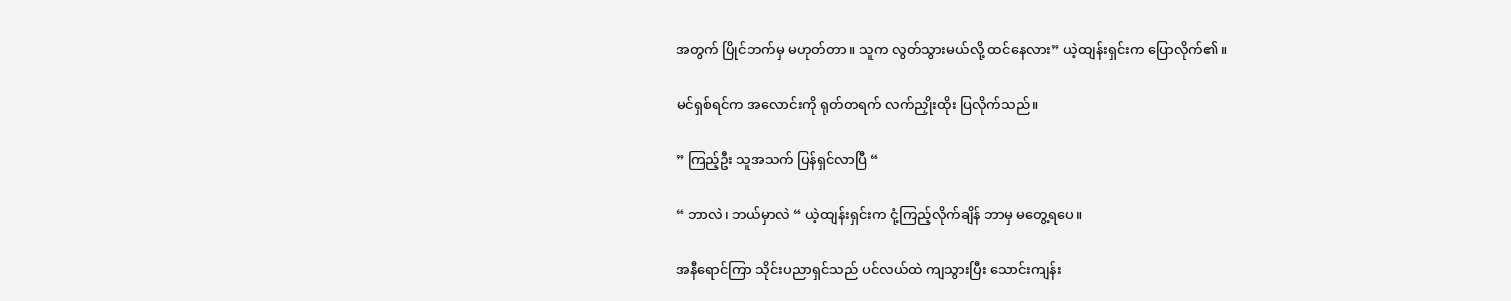အတွက် ပြိုင်ဘက်မှ မဟုတ်တာ။ သူက လွတ်သွားမယ်လို့ ထင်နေလား” ယဲ့ထျန်းရှင်းက ပြောလိုက်၏။

မင်ရှစ်ရင်က အလောင်းကို ရုတ်တရက် လက်ညှိုးထိုး ပြလိုက်သည်။

” ကြည့်ဦး သူအသက် ပြန်ရှင်လာပြီ “

“ ဘာလဲ၊ ဘယ်မှာလဲ “ ယဲ့ထျန်းရှင်းက ငုံ့ကြည့်လိုက်ချိန် ဘာမှ မတွေ့ရပေ။

အနီရောင်ကြာ သိုင်းပညာရှင်သည် ပင်လယ်ထဲ ကျသွားပြီး သောင်းကျန်း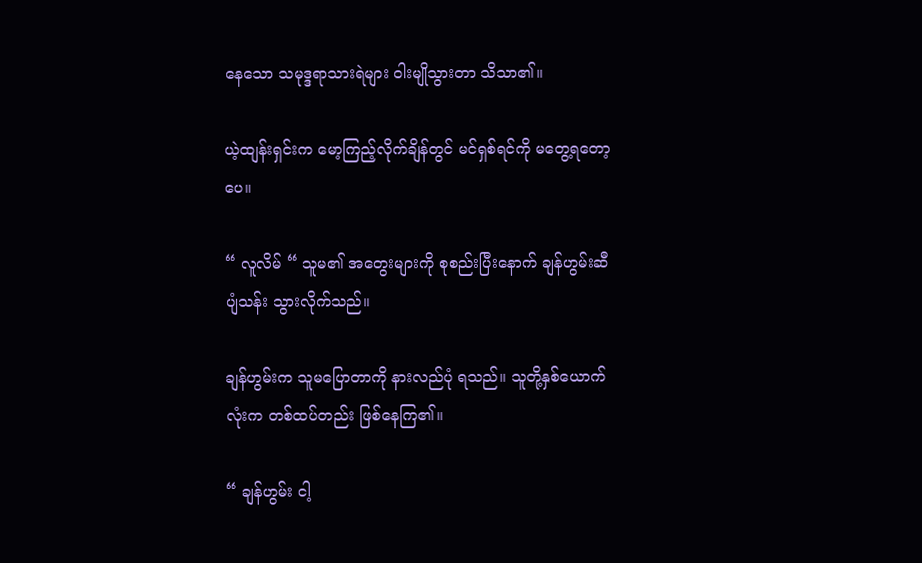နေသော သမုဒ္ဒရာသားရဲများ ဝါးမျိုသွားတာ သိသာ၏။

ယဲ့ထျန်းရှင်းက မော့ကြည့်လိုက်ချိန်တွင် မင်ရှစ်ရင်ကို မတွေ့ရတော့ပေ။

“ လူလိမ် “ သူမ၏ အတွေးများကို စုစည်းပြီးနောက် ချန်ဟွမ်းဆီ ပျံသန်း သွားလိုက်သည်။

ချန်ဟွမ်းက သူမပြောတာကို နားလည်ပုံ ရသည်။ သူတို့နှစ်ယောက်လုံးက တစ်ထပ်တည်း ဖြစ်နေကြ၏။

“ ချန်ဟွမ်း ငါ့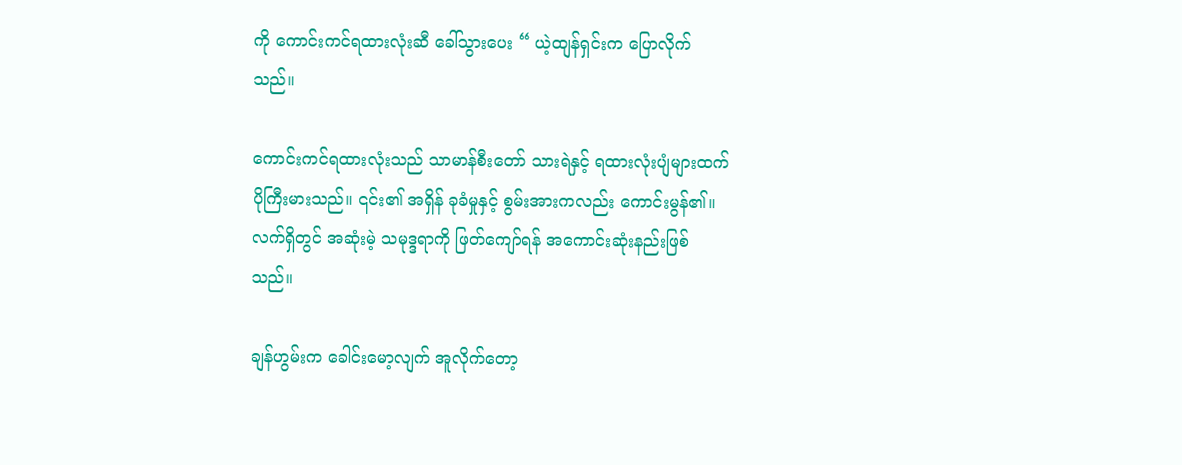ကို ကောင်းကင်ရထားလုံးဆီ ခေါ်သွားပေး “ ယဲ့ထျန်ရှင်းက ပြောလိုက်သည်။

ကောင်းကင်ရထားလုံးသည် သာမာန်စီးတော် သားရဲနှင့် ရထားလုံးပျံများထက် ပိုကြီးမားသည်။ ၎င်း၏ အရှိန် ခုခံမှုနှင့် စွမ်းအားကလည်း ကောင်းမွန်၏။ လက်ရှိတွင် အဆုံးမဲ့ သမုဒ္ဒရာကို ဖြတ်ကျော်ရန် အကောင်းဆုံးနည်းဖြစ်သည်။

ချန်ဟွမ်းက ခေါင်းမော့လျက် အူလိုက်တော့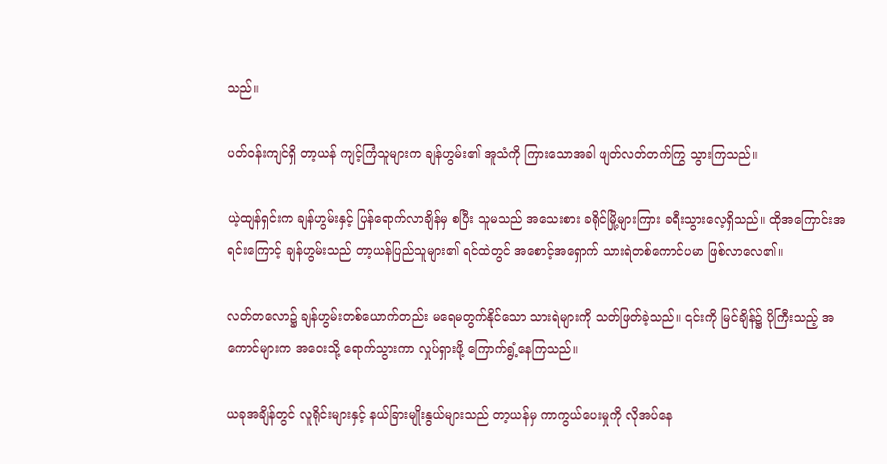သည်။

ပတ်ဝန်းကျင်ရှိ တာ့ယန် ကျင့်ကြံသူများက ချန်ဟွမ်း၏ အူသံကို ကြားသောအခါ ဖျတ်လတ်တက်ကြွ သွားကြသည်။

ယဲ့ထျန်ရှင်းက ချန်ဟွမ်းနှင့် ပြန်ရောက်လာချိန်မှ စပြီး သူမသည် အသေးစား ခရိုင်မြို့များကြား ခရီးသွားလေ့ရှိသည်။ ထိုအကြောင်းအရင်းကြောင့် ချန်ဟွမ်းသည် တာ့ယန်ပြည်သူများ၏ ရင်ထဲတွင် အစောင့်အရှောက် သားရဲတစ်ကောင်ပမာ ဖြစ်လာလေ၏။

လတ်တလော၌ ချန်ဟွမ်းတစ်ယောက်တည်း မရေမတွက်နိုင်သော သားရဲများကို သတ်ဖြတ်ခဲ့သည်။ ၎င်းကို မြင်ချိန်၌ ပိုကြီးသည့် အကောင်များက အဝေးသို့ ရောက်သွားကာ လှုပ်ရှားဖို့ ကြောက်ရွံ့နေကြသည်။

ယခုအချိန်တွင် လူရိုင်းများနှင့် နယ်ခြားမျိုးနွယ်များသည် တာ့ယန်မှ ကာကွယ်ပေးမှုကို လိုအပ်နေ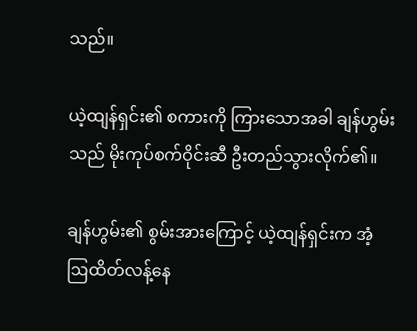သည်။

ယဲ့ထျန်ရှင်း၏ စကားကို ကြားသောအခါ ချန်ဟွမ်းသည် မိုးကုပ်စက်ဝိုင်းဆီ ဦးတည်သွားလိုက်၏။

ချန်ဟွမ်း၏ စွမ်းအားကြောင့် ယဲ့ထျန်ရှင်းက အံ့ဩထိတ်လန့်နေ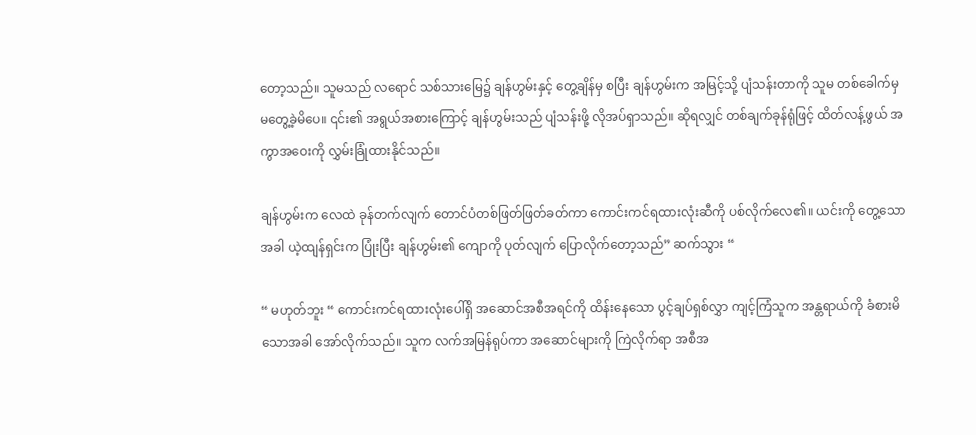တော့သည်။ သူမသည် လရောင် သစ်သားမြေ၌ ချန်ဟွမ်းနှင့် တွေ့ချိန်မှ စပြီး ချန်ဟွမ်းက အမြင့်သို့ ပျံသန်းတာကို သူမ တစ်ခေါက်မှ မတွေ့ခဲ့မိပေ။ ၎င်း၏ အရွယ်အစားကြောင့် ချန်ဟွမ်းသည် ပျံသန်းဖို့ လိုအပ်ရှာသည်။ ဆိုရလျှင် တစ်ချက်ခုန်ရုံဖြင့် ထိတ်လန့်ဖွယ် အကွာအဝေးကို လွှမ်းခြုံထားနိုင်သည်။

ချန်ဟွမ်းက လေထဲ ခုန်တက်လျက် တောင်ပံတစ်ဖြတ်ဖြတ်ခတ်ကာ ကောင်းကင်ရထားလုံးဆီကို ပစ်လိုက်လေ၏။ ယင်းကို တွေ့သောအခါ ယဲ့ထျန်ရှင်းက ပြုံးပြီး ချန်ဟွမ်း၏ ကျောကို ပုတ်လျက် ပြောလိုက်တော့သည်” ဆက်သွား “

“ မဟုတ်ဘူး “ ကောင်းကင်ရထားလုံးပေါ်ရှိ အဆောင်အစီအရင်ကို ထိန်းနေသော ပွင့်ချပ်ရှစ်လွှာ ကျင့်ကြံသူက အန္တရာယ်ကို ခံစားမိသောအခါ အော်လိုက်သည်။ သူက လက်အမြန်ရုပ်ကာ အဆောင်များကို ကြဲလိုက်ရာ အစီအ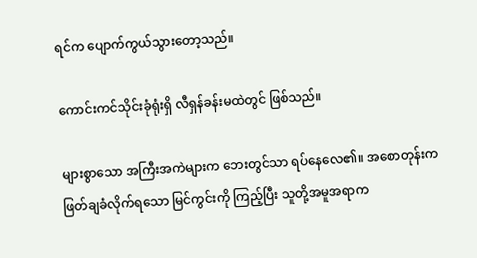ရင်က ပျောက်ကွယ်သွားတော့သည်။

ကောင်းကင်သိုင်းခုံရုံးရှိ လီရှန်ခန်းမထဲတွင် ဖြစ်သည်။

များစွာသော အကြီးအကဲများက ဘေးတွင်သာ ရပ်နေလေ၏။ အစောတုန်းက ဖြတ်ချခံလိုက်ရသော မြင်ကွင်းကို ကြည့်ပြီး သူတို့အမူအရာက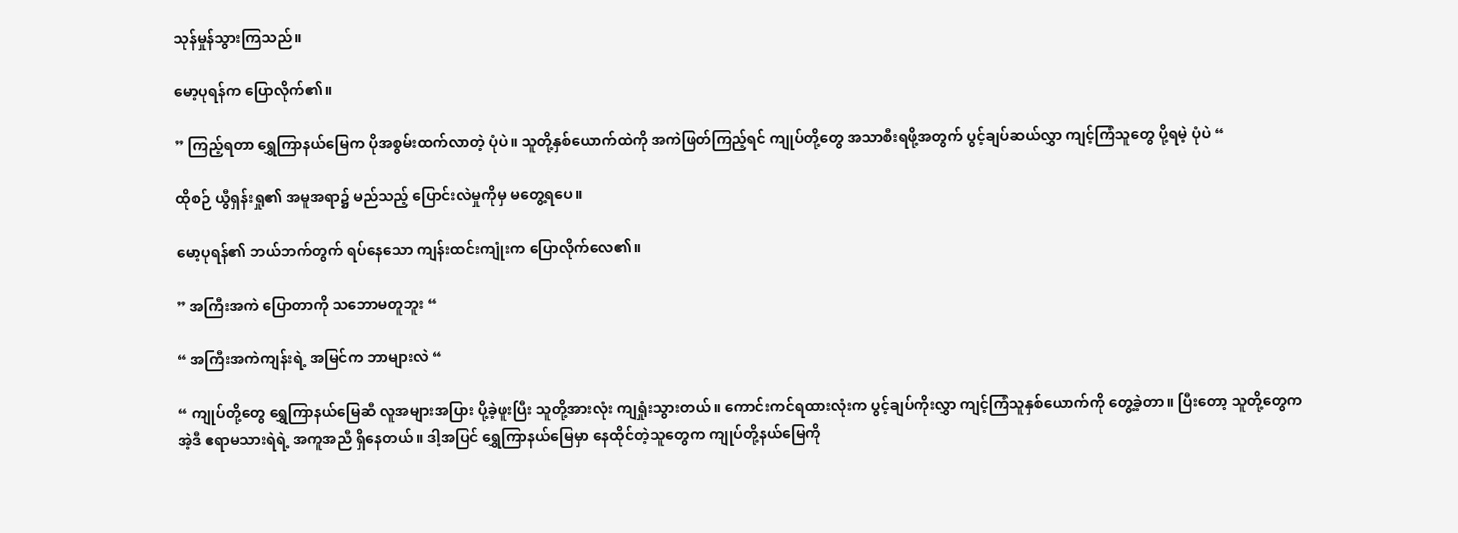သုန်မှုန်သွားကြသည်။

မော့ပုရန်က ပြောလိုက်၏။

” ကြည့်ရတာ ရွှေကြာနယ်မြေက ပိုအစွမ်းထက်လာတဲ့ ပုံပဲ။ သူတို့နှစ်ယောက်ထဲကို အကဲဖြတ်ကြည့်ရင် ကျုပ်တို့တွေ အသာစီးရဖို့အတွက် ပွင့်ချပ်ဆယ်လွှာ ကျင့်ကြံသူတွေ ပို့ရမဲ့ ပုံပဲ “

ထိုစဉ် ယွီရှန်းရှု၏ အမူအရာ၌ မည်သည့် ပြောင်းလဲမှုကိုမှ မတွေ့ရပေ။

မော့ပုရန်၏ ဘယ်ဘက်တွက် ရပ်နေသော ကျန်းထင်းကျုံးက ပြောလိုက်လေ၏။

” အကြီးအကဲ ပြောတာကို သဘောမတူဘူး “

“ အကြီးအကဲကျန်းရဲ့ အမြင်က ဘာများလဲ “

“ ကျုပ်တို့တွေ ရွှေကြာနယ်မြေဆီ လူအများအပြား ပို့ခဲ့ဖူးပြီး သူတို့အားလုံး ကျရှုံးသွားတယ်။ ကောင်းကင်ရထားလုံးက ပွင့်ချပ်ကိုးလွှာ ကျင့်ကြံသူနှစ်ယောက်ကို တွေ့ခဲ့တာ။ ပြီးတော့ သူတို့တွေက အဲ့ဒီ ဧရာမသားရဲရဲ့ အကူအညီ ရှိနေတယ်။ ဒါ့အပြင် ရွှေကြာနယ်မြေမှာ နေထိုင်တဲ့သူတွေက ကျုပ်တို့နယ်မြေကို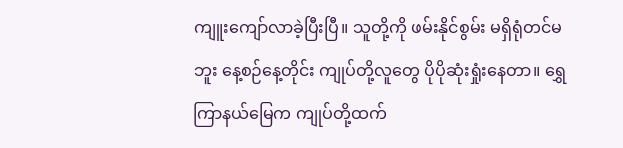ကျူးကျော်လာခဲ့ပြီးပြီ။ သူတို့ကို ဖမ်းနိုင်စွမ်း မရှိရုံတင်မဘူး နေ့စဉ်နေ့တိုင်း ကျုပ်တို့လူတွေ ပိုပိုဆုံးရှုံးနေတာ။ ရွှေကြာနယ်မြေက ကျုပ်တို့ထက်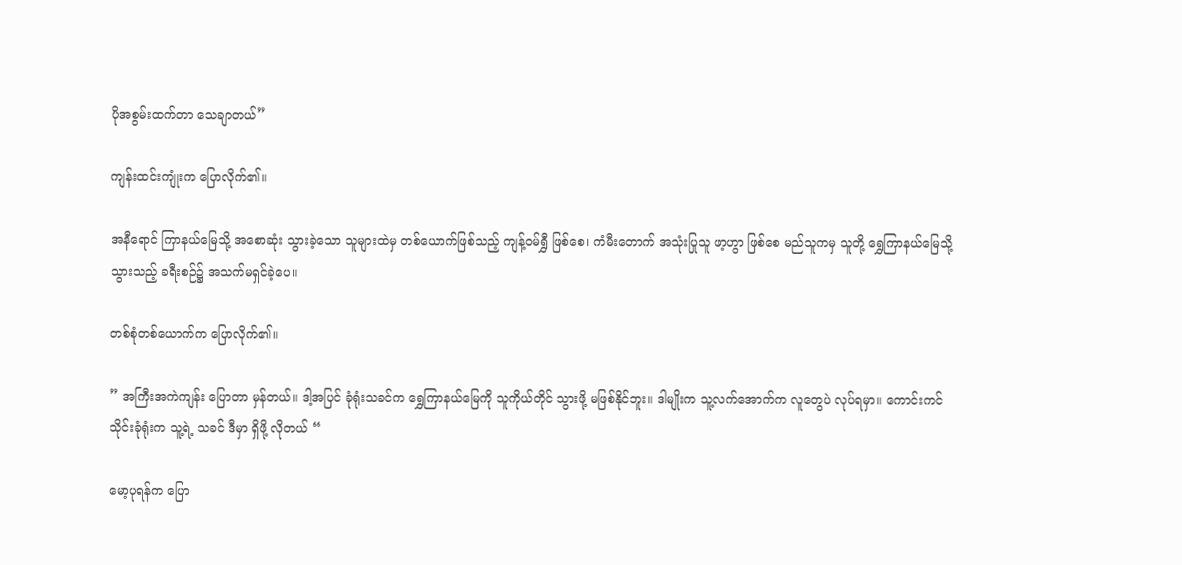ပိုအစွမ်းထက်တာ သေချာတယ်”

ကျန်းထင်းကျုံးက ပြောလိုက်၏။

အနီရောင် ကြာနယ်မြေသို့ အစောဆုံး သွားခဲ့သော သူများထဲမှ တစ်ယောက်ဖြစ်သည့် ကျန့်ဝမ်ရွှီ ဖြစ်စေ၊ ကံမီးတောက် အသုံးပြုသူ ဖာ့ဟွာ ဖြစ်စေ မည်သူကမှ သူတို့ ရွှေကြာနယ်မြေသို့ သွားသည့် ခရီးစဉ်၌ အသက်မရှင်ခဲ့ပေ။

တစ်စုံတစ်ယောက်က‌ ပြောလိုက်၏။

” အကြီးအကဲကျန်း ပြောတာ မှန်တယ်။ ဒါ့အပြင် ခုံရုံးသခင်က ရွှေကြာနယ်မြေကို သူကိုယ်တိုင် သွားဖို့ မဖြစ်နိုင်ဘူး။ ဒါမျိုးက သူ့လက်အောက်က လူတွေပဲ လုပ်ရမှာ။ ကောင်းကင်သိုင်းခုံရုံးက သူ့ရဲ့ သခင် ဒီမှာ ရှိဖို့ လိုတယ် “

မော့ပုရန်က ပြော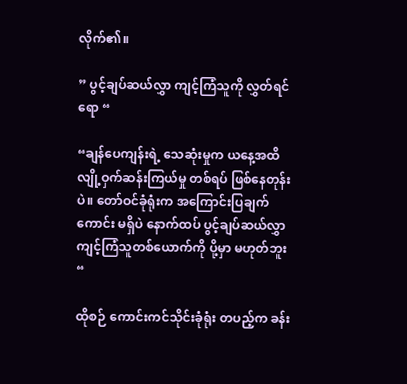လိုက်၏။

” ပွင့်ချပ်ဆယ်လွှာ ကျင့်ကြံသူကို လွှတ်ရင်ရော “

“ချန်ပေကျန်းရဲ့ သေဆုံးမှုက ယနေ့အထိ လျို့ဝှက်ဆန်းကြယ်မှု တစ်ရပ် ဖြစ်နေတုန်းပဲ။ တော်ဝင်ခုံရုံးက အကြောင်းပြချက်ကောင်း မရှိပဲ နောက်ထပ် ပွင့်ချပ်ဆယ်လွှာ ကျင့်ကြံသူတစ်ယောက်ကို ပို့မှာ မဟုတ်ဘူး “

ထိုစဉ် ကောင်းကင်သိုင်းခုံရုံး တပည့်က ခန်း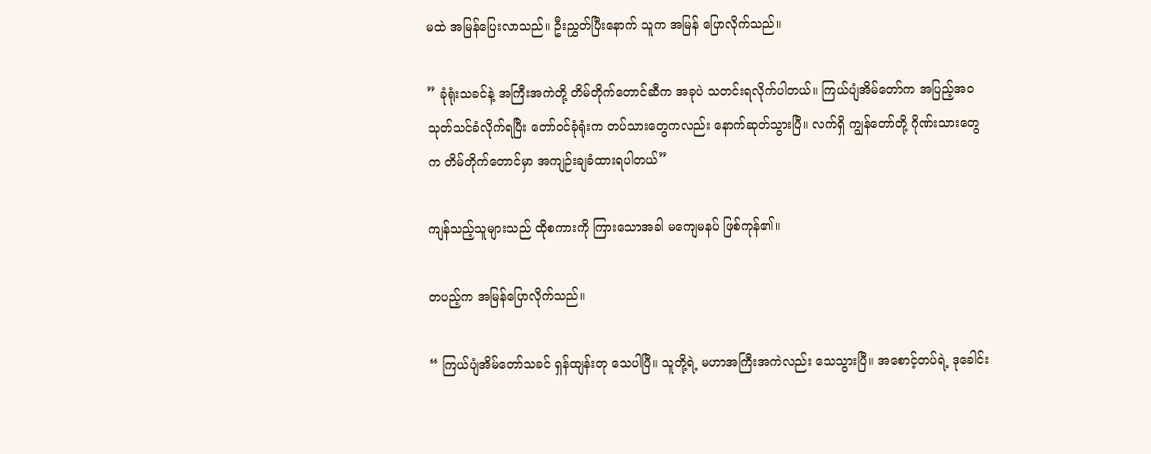မထဲ အမြန်ပြေးလာသည်။ ဦးညွှတ်ပြီးနောက် သူက အမြန် ပြောလိုက်သည်။

” ခုံရုံးသခင်နဲ့ အကြီးအကဲတို့ တိမ်တိုက်တောင်ဆီက အခုပဲ သတင်းရလိုက်ပါတယ်။ ကြယ်ပျံအိမ်တော်က အပြည့်အဝ သုတ်သင်ခံလိုက်ရပြီး တော်ဝင်ခုံရုံးက တပ်သားတွေကလည်း နောက်ဆုတ်သွားပြီ။ လက်ရှိ ကျွန်တော်တို့ ဂိုဏ်းသားတွေက တိမ်တိုက်တောင်မှာ အကျဉ်းချခံထားရပါတယ်”

ကျန်သည့်သူများသည် ထိုစကားကို ကြားသောအခါ မကျေမနပ် ဖြစ်ကုန်၏။

တပည့်က အမြန်ပြောလိုက်သည်။

“ ကြယ်ပျံအိမ်တော်သခင် ရှန်ထျန်းတု သေပါပြီ။ သူတို့ရဲ့ မဟာအကြီးအကဲလည်း သေသွားပြီ။ အစောင့်တပ်ရဲ့ ဒုခေါင်း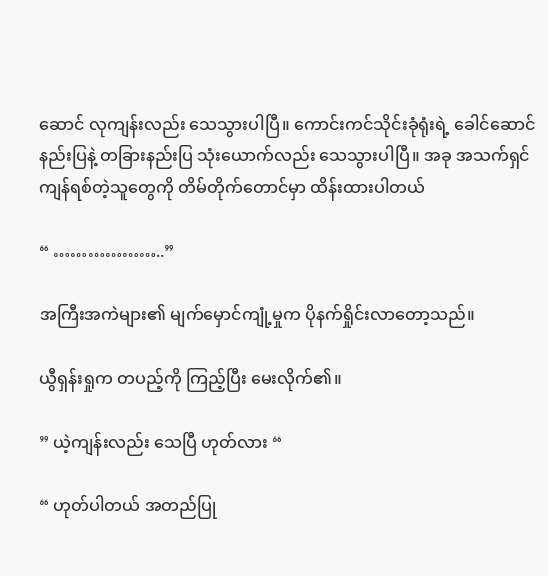ဆောင် လုကျန်းလည်း သေသွားပါပြီ။ ကောင်းကင်သိုင်းခုံရုံးရဲ့ ခေါင်ဆောင်နည်းပြနဲ့ တခြားနည်းပြ သုံးယောက်လည်း သေသွားပါပြီ။ အခု အသက်ရှင် ကျန်ရစ်တဲ့သူတွေကို တိမ်တိုက်တောင်မှာ ထိန်းထားပါတယ်

“ ………………..”

အကြီးအကဲများ၏ မျက်မှောင်ကျုံ့မှုက ပိုနက်ရှိုင်းလာတော့သည်။

ယွီရှန်းရှုက တပည့်ကို ကြည့်ပြီး မေးလိုက်၏။

” ယဲ့ကျန်းလည်း သေပြီ ဟုတ်လား “

“ ဟုတ်ပါတယ် အတည်ပြု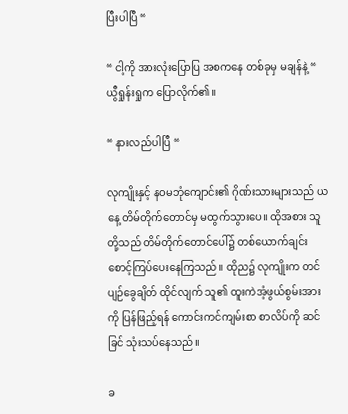ပြီးပါပြီ “

“ ငါ့ကို အားလုံးပြောပြ အစကနေ တစ်ခုမှ မချန်နဲ့ “ ယွီရှုန်းရှုက ပြောလိုက်၏။

“ နားလည်ပါပြီ “

လုကျိုးနှင့် နဝမဘုံကျောင်း၏ ဂိုဏ်းသားများသည် ယနေ့ တိမ်တိုက်တောင်မှ မထွက်သွားပေ။ ထိုအစား သူတို့သည် တိမ်တိုက်တောင်ပေါ်၌ တစ်ယောက်ချင်း စောင့်ကြပ်ပေးနေကြသည်။ ထိုည၌ လုကျိုးက တင်ပျဉ်ခွေချိတ် ထိုင်လျက် သူ၏ ထူးကဲအံ့ဖွယ်စွမ်းအားကို ပြန်ဖြည့်ရန် ကောင်းကင်ကျမ်းစာ စာလိပ်ကို ဆင်ခြင် သုံးသပ်နေသည်။

ခ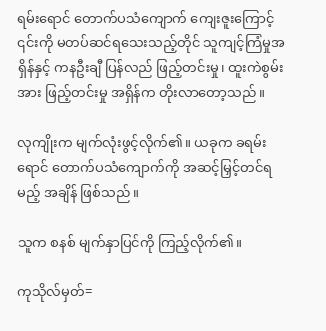ရမ်းရောင် တောက်ပသံကျောက် ကျေးဇူးကြောင့် ၎င်းကို မတပ်ဆင်ရသေးသည့်တိုင် သူကျင့်ကြံမှုအရှိန်နှင့် ကနဦးချီ ပြန်လည် ဖြည့်တင်းမှု၊ ထူးကဲစွမ်းအား ဖြည့်တင်းမှု အရှိန်က တိုးလာတော့သည်။

လုကျိုးက မျက်လုံးဖွင့်လိုက်၏။ ယခုက ခရမ်းရောင် တောက်ပသံကျောက်ကို အဆင့်မြှင့်တင်ရမည့် အချိန် ဖြစ်သည်။

သူက စနစ် မျက်နှာပြင်ကို ကြည့်လိုက်၏။

ကုသိုလ်မှတ်=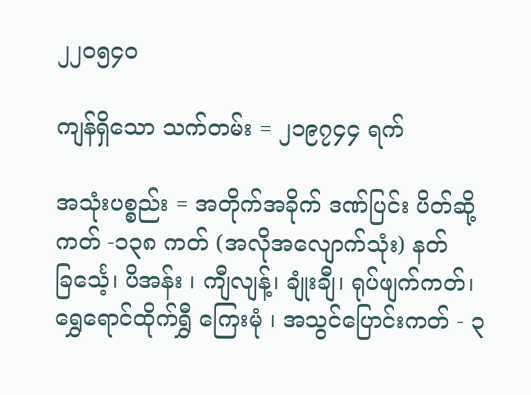၂၂၀၅၄၀

ကျန်ရှိသော သက်တမ်း = ၂၁၉၇၄၄ ရက်

အသုံးပစ္စည်း = အတိုက်အခိုက် ဒဏ်ပြင်း ပိတ်ဆို့ကတ် -၁၃၈ ကတ် (အလိုအလျောက်သုံး) နတ်ခြင်္သေ့၊ ပိအန်း ၊ ကျီလျန့်၊ ချုံးချီ၊ ရုပ်ဖျက်ကတ်၊ ရွှေရောင်ထိုက်ရွှီ‌ ကြေးမုံ ၊ အသွင်ပြောင်းကတ် - ၃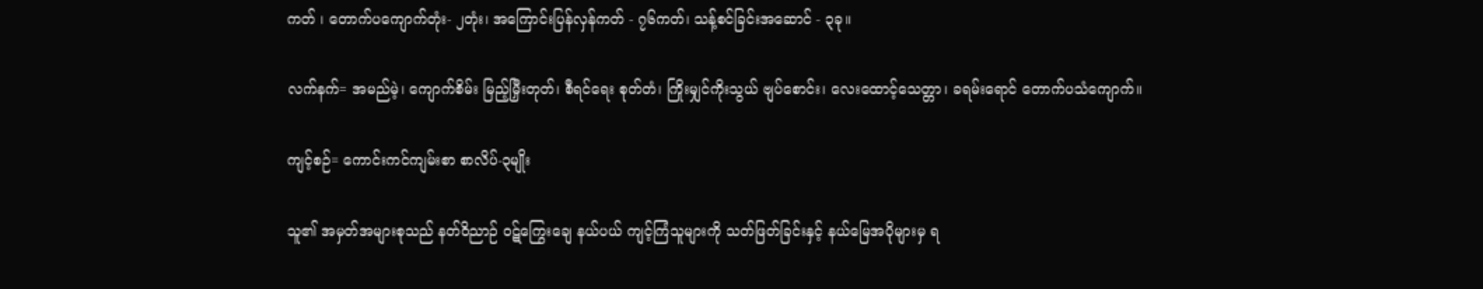ကတ် ၊ တောက်ပကျောက်တုံး- ၂တုံး၊ အကြောင်းပြန်လှန်ကတ် - ၇၆ကတ်၊ သန့်စင်ခြင်းအဆောင် - ၃ခု။

လက်နက်= အမည်မဲ့၊ ကျောက်စိမ်း မြည့်မြှီးတုတ်၊ စီရင်ရေး စုတ်တံ၊ ကြိုးမျှင်ကိုးသွယ် ဗျပ်စောင်း၊ လေးထောင့်သေတ္တာ၊ ခရမ်းရောင် တောက်ပသံကျောက်။

ကျင့်စဉ်= ကောင်းကင်ကျမ်းစာ စာလိပ်-၃မျိုး

သူ၏ အမှတ်အများစုသည် နတ်ဝိညာဉ် ဝဋ်ကြွေးချေ နယ်ပယ် ကျင့်ကြံသူများကို သတ်ဖြတ်ခြင်းနှင့် နယ်မြေအပိုများမှ ရ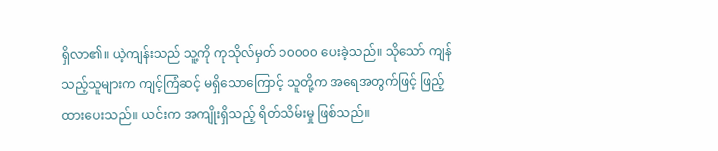ရှိလာ၏။ ယဲ့ကျန်းသည် သူ့ကို ကုသိုလ်မှတ် ၁၀၀၀၀ ပေးခဲ့သည်။ သိုသော် ကျန်သည့်သူများက ကျင့်ကြံဆင့် မရှိသောကြောင့် သူတို့က အရေအတွက်ဖြင့် ဖြည့်ထားပေးသည်။ ယင်းက အကျိုးရှိသည့် ရိတ်သိမ်းမှု ဖြစ်သည်။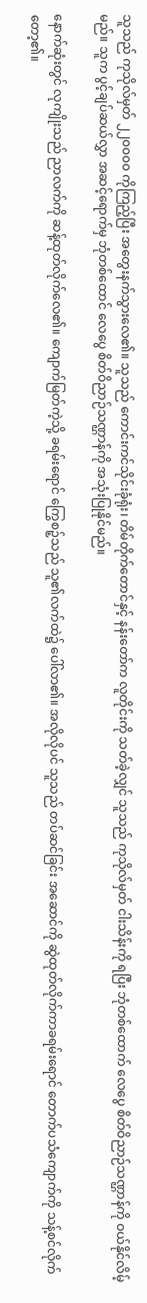သူသည် ကုသိုလ်မှတ် ၂၂၀၀၀၀ ကိုကြည့်ပြီး အတွေးနက်သွားလေ၏။ သူသည် ကောင်းကင်သိုင်းခုံရုံး၊ တိမ်တိုက်တောင်နှင့် နန်းတော်က လူတိုင်းကို သတ်ခဲ့လျှင် သူသည် ကုသိုလ်မှတ် ငါးသိန်းကို ရပြီး ဘုံတစ်ထောက် လေပွေ စိတ်ဝိညာဉ်သဏ္ဌာန်ကို ဝယ်နိုင်လိမ့်မည်။ သူက ပွင့်ချပ်ဆယ်လွှာ အဆင့်ရောက်မှ ဘုံတစ်ထောင် လေပွေ စိတ်ဝိညာဉ်သဏ္ဌာန်ကို အသုံးပြုနိုင်မည်။

နောက်ဆုံးတွင် လုကျိုးသည် ညာလက်ကို ဆန့်ထုတ်လိုက်လေ၏။ ကျောက်မြတ်ကဲ့သို့ ခရမ်းရောင် ကြွေစဉ့်သည် သူ၏လက်ထဲ၌ ပေါ်လာ၏။ အလိုလိုပင် သူသည် တပ်ဆင်ခြင်း အဆောင်ကို ဆွဲထုတ်လိုက်ကာခရမ်းရောင် တောက်ပသံကျောက်ကို သန့်စင်လိုက်တော့၏။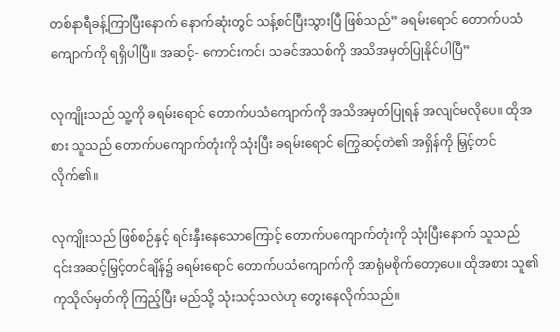တစ်နာရီခန့်ကြာပြီးနောက် နောက်ဆုံးတွင် သန့်စင်ပြီးသွားပြီ ဖြစ်သည်” ခရမ်းရောင် တောက်ပသံကျောက်ကို ရရှိပါပြီ။ အဆင့်- ကောင်းကင်၊ သခင်အသစ်ကို အသိအမှတ်ပြုနိုင်ပါပြီ”

လုကျိုးသည် သူ့ကို ခရမ်းရောင် တောက်ပသံကျောက်ကို အသိအမှတ်ပြုရန် အလျင်မလိုပေ။ ထိုအစား သူသည် တောက်ပကျောက်တုံးကို သုံးပြီး ခရမ်းရောင် ကြွေဆင့်တဲ၏ အရှိန်ကို မြှင့်တင်လိုက်၏။

လုကျိုးသည် ဖြစ်စဉ်နှင့် ရင်းနှီးနေသောကြောင့် တောက်ပကျောက်တုံးကို သုံးပြီးနောက် သူသည် ၎င်းအဆင့်မြှင့်တင်ချိန်၌ ခရမ်းရောင် တောက်ပသံကျောက်ကို အာရုံမစိုက်တော့ပေ။ ထိုအစား သူ၏ ကုသိုလ်မှတ်ကို ကြည့်ပြီး မည်သို့ သုံးသင့်သလဲဟု တွေးနေလိုက်သည်။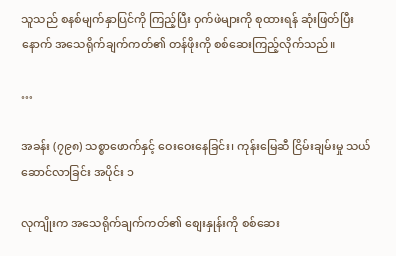သူသည် စနစ်မျက်နှာပြင်ကို ကြည့်ပြီး ဝှက်ဖဲများကို စုထားရန် ဆုံးဖြတ်ပြီးနောက် အသေရိုက်ချက်ကတ်၏ တန်ဖိုးကို စစ်ဆေးကြည့်လိုက်သည်။

…

အခန်း (၇၉၈) သစ္စာဖောက်နှင့် ဝေးဝေးနေခြင်း၊ ကုန်းမြေဆီ ငြိမ်းချမ်းမှု သယ်ဆောင်လာခြင်း အပိုင်း ၁

လုကျိုးက အသေရိုက်ချက်ကတ်၏ စျေးနှုန်းကို စစ်ဆေး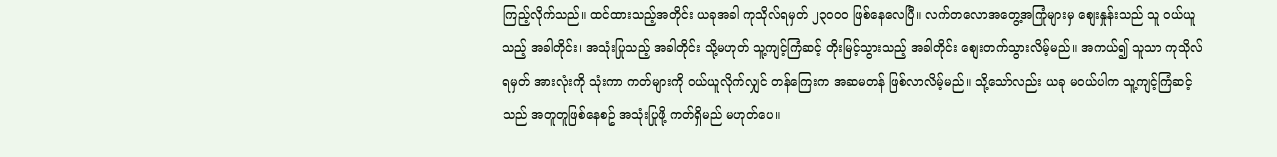ကြည့်လိုက်သည်။ ထင်ထားသည့်အတိုင်း ယခုအခါ ကုသိုလ်ရမှတ် ၂၃၀၀၀ ဖြစ်နေလေပြီ။ လက်တလောအတွေ့အကြုံများမှ စျေးနှုန်းသည် သူ ဝယ်ယူသည့် အခါတိုင်း၊ အသုံးပြုသည့် အခါတိုင်း သို့မဟုတ် သူ့ကျင့်ကြံဆင့် တိုးမြင့်သွားသည့် အခါတိုင်း စျေးတက်သွားလိမ့်မည်။ အကယ်၍ သူသာ ကုသိုလ်ရမှတ် အားလုံးကို သုံးကာ ကတ်များကို ဝယ်ယူလိုက်လျှင် တန်ကြေးက အဆမတန် ဖြစ်လာလိမ့်မည်။ သို့သော်လည်း ယခု မဝယ်ပါက သူ့ကျင့်ကြံဆင့်သည် အတူတူဖြစ်နေစဥ် အသုံးပြုဖို့ ကတ်ရှိမည် မဟုတ်ပေ။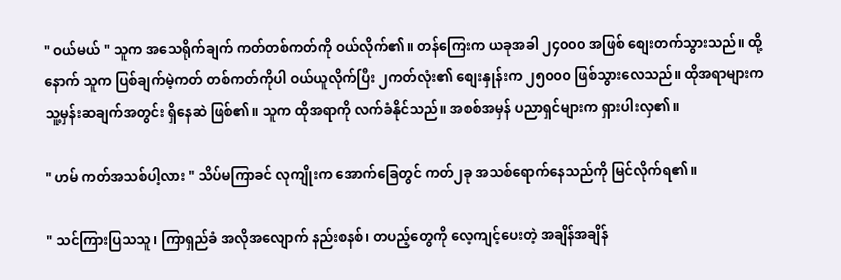" ဝယ်မယ် " သူက အသေရိုက်ချက် ကတ်တစ်ကတ်ကို ဝယ်လိုက်၏။ တန်ကြေးက ယခုအခါ ၂၄၀၀၀ အဖြစ် စျေးတက်သွားသည်။ ထို့နောက် သူက ပြစ်ချက်မဲ့ကတ် တစ်ကတ်ကိုပါ ဝယ်ယူလိုက်ပြီး ၂ကတ်လုံး၏ စျေးနှုန်းက ၂၅၀၀၀ ဖြစ်သွားလေသည်။ ထိုအရာများက သူ့မှန်းဆချက်အတွင်း ရှိနေဆဲ ဖြစ်၏။ သူက ထိုအရာကို လက်ခံနိုင်သည်။ အစစ်အမှန် ပညာရှင်များက ရှားပါးလှ၏။

" ဟမ် ကတ်အသစ်ပါ့လား " သိပ်မကြာခင် လုကျိုးက အောက်ခြေတွင် ကတ်၂ခု အသစ်ရောက်နေသည်ကို မြင်လိုက်ရ၏။

" သင်ကြားပြသသူ၊ ကြာရှည်ခံ အလိုအလျောက် နည်းစနစ်၊ တပည့်တွေကို လေ့ကျင့်ပေးတဲ့ အချိန်အချိန်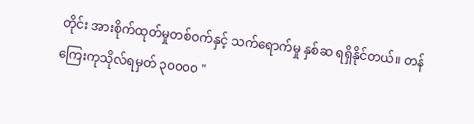တိုင်း အားစိုက်ထုတ်မှုတစ်ဝက်နှင့် သက်ရောက်မှု နှစ်ဆ ရရှိနိုင်တယ်။ တန်ကြေးကုသိုလ်ရမှတ် ၃၀၀၀၀ "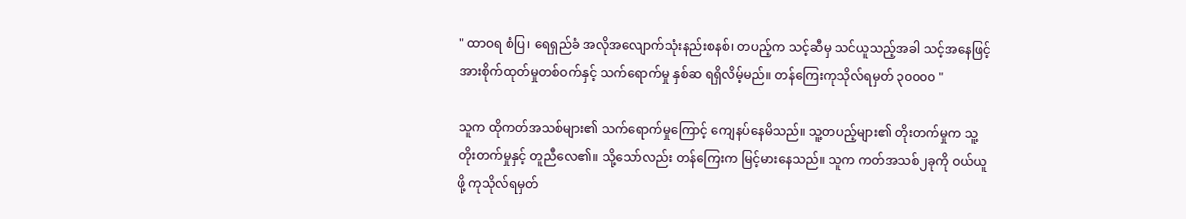" ထာဝရ စံပြ၊ ရေရှည်ခံ အလိုအလျောက်သုံးနည်းစနစ်၊ တပည့်က သင့်ဆီမှ သင်ယူသည့်အခါ သင့်အနေဖြင့် အားစိုက်ထုတ်မှုတစ်ဝက်နှင့် သက်ရောက်မှု နှစ်ဆ ရရှိလိမ့်မည်။ တန်ကြေးကုသိုလ်ရမှတ် ၃၀၀၀၀ "

သူက ထိုကတ်အသစ်များ၏ သက်ရောက်မှုကြောင့် ကျေနပ်နေမိသည်။ သူ့တပည့်များ၏ တိုးတက်မှုက သူ့တိုးတက်မှုနှင့် တူညီလေ၏။ သို့သော်လည်း တန်ကြေးက မြင့်မားနေသည်။ သူက ကတ်အသစ်၂ခုကို ဝယ်ယူဖို့ ကုသိုလ်ရမှတ်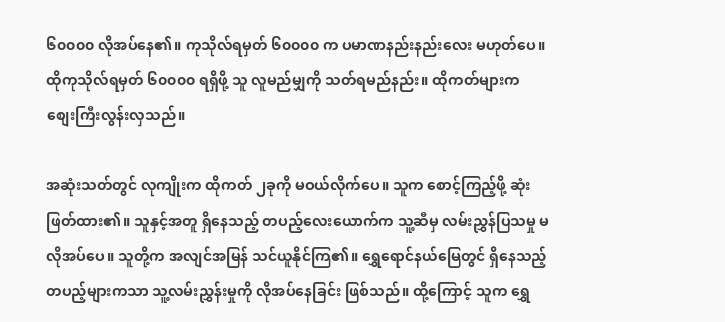၆၀၀၀၀ လိုအပ်နေ၏။ ကုသိုလ်ရမှတ် ၆၀၀၀၀ က ပမာဏနည်းနည်းလေး မဟုတ်ပေ။ ထိုကုသိုလ်ရမှတ် ၆၀၀၀၀ ရရှိဖို့ သူ လူမည်မျှကို သတ်ရမည်နည်း။ ထိုကတ်များက စျေးကြီးလွန်းလှသည်။

အဆုံးသတ်တွင် လုကျိုးက ထိုကတ် ၂ခုကို မဝယ်လိုက်ပေ။ သူက စောင့်ကြည့်ဖို့ ဆုံးဖြတ်ထား၏။ သူနှင့်အတူ ရှိနေသည့် တပည့်လေးယောက်က သူ့ဆီမှ လမ်းညွှန်ပြသမှု မလိုအပ်ပေ။ သူတို့က အလျင်အမြန် သင်ယူနိုင်ကြ၏။ ရွှေရောင်နယ်မြေတွင် ရှိနေသည့် တပည့်များကသာ သူ့လမ်းညွှန်းမှုကို လိုအပ်နေခြင်း ဖြစ်သည်။ ထို့ကြောင့် သူက ရွှေ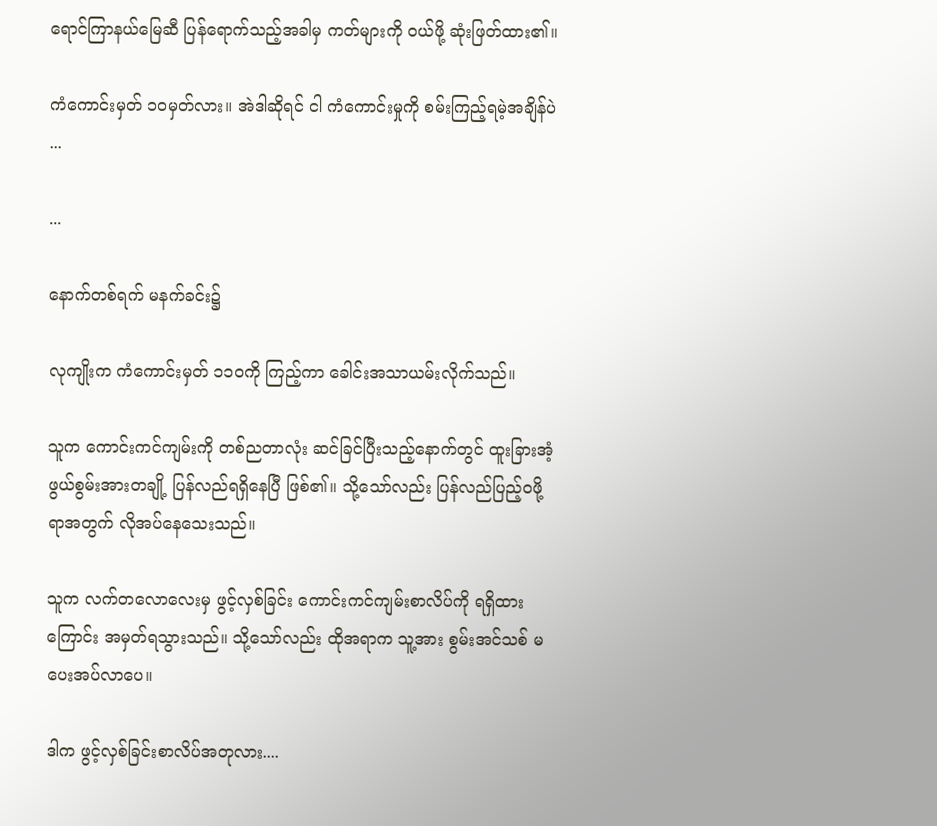ရောင်ကြာနယ်မြေဆီ ပြန်ရောက်သည့်အခါမှ ကတ်များကို ဝယ်ဖို့ ဆုံးဖြတ်ထား၏။

ကံကောင်းမှတ် ၁၀မှတ်လား။ အဲဒါဆိုရင် ငါ ကံကောင်းမှုကို စမ်းကြည့်ရမဲ့အချိန်ပဲ ...

...

နောက်တစ်ရက် မနက်ခင်း၌

လုကျိုးက ကံကောင်းမှတ် ၁၁၀ကို ကြည့်ကာ ခေါင်းအသာယမ်းလိုက်သည်။

သူက ကောင်းကင်ကျမ်းကို တစ်ညတာလုံး ဆင်ခြင်ပြီးသည့်နောက်တွင် ထူးခြားအံ့ဖွယ်စွမ်းအားတချို့ ပြန်လည်ရရှိနေပြီ ဖြစ်၏။ သို့သော်လည်း ပြန်လည်ပြည့်ဝဖို့ရာအတွက် လိုအပ်နေသေးသည်။

သူက လက်တလောလေးမှ ဖွင့်လှစ်ခြင်း ကောင်းကင်ကျမ်းစာလိပ်ကို ရရှိထားကြောင်း အမှတ်ရသွားသည်။ သို့သော်လည်း ထိုအရာက သူ့အား စွမ်းအင်သစ် မပေးအပ်လာပေ။

ဒါက ဖွင့်လှစ်ခြင်းစာလိပ်အတုလား....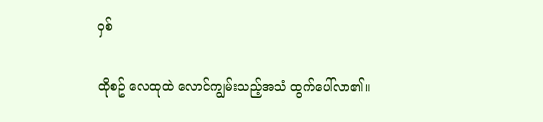ဝှစ်

ထိုစဥ် လေထုထဲ လောင်ကျွမ်းသည့်အသံ ထွက်ပေါ်လာ၏။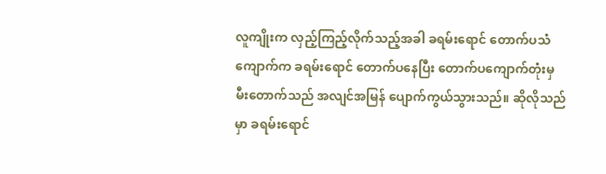လူကျိုးက လှည့်ကြည့်လိုက်သည့်အခါ ခရမ်းရောင် တောက်ပသံကျောက်က ခရမ်းရောင် တောက်ပနေပြီး တောက်ပကျောက်တုံးမှ မီးတောက်သည် အလျင်အမြန် ပျောက်ကွယ်သွားသည်။ ဆိုလိုသည်မှာ ခရမ်းရောင်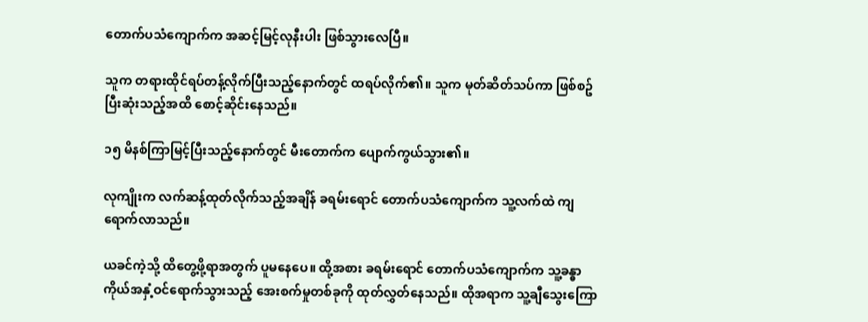တောက်ပသံကျောက်က အဆင့်မြင့်လုနီးပါး ဖြစ်သွားလေပြီ။

သူက တရားထိုင်ရပ်တန့်လိုက်ပြီးသည့်နောက်တွင် ထရပ်လိုက်၏။ သူက မုတ်ဆိတ်သပ်ကာ ဖြစ်စဥ်ပြီးဆုံးသည့်အထိ စောင့်ဆိုင်းနေသည်။

၁၅ မိနစ်ကြာမြင့်ပြီးသည့်နောက်တွင် မီးတောက်က ပျောက်ကွယ်သွား၏။

လုကျိုးက လက်ဆန့်ထုတ်လိုက်သည့်အချိန် ခရမ်းရောင် တောက်ပသံကျောက်က သူ့လက်ထဲ ကျရောက်လာသည်။

ယခင်ကဲ့သို့ ထိတွေ့ဖို့ရာအတွက် ပူမနေပေ။ ထို့အစား ခရမ်းရောင် တောက်ပသံကျောက်က သူ့ခန္ဓာကိုယ်အနှံ့ဝင်ရောက်သွားသည့် အေးစက်မှုတစ်ခုကို ထုတ်လွှတ်နေသည်။ ထိုအရာက သူ့ချီသွေးကြော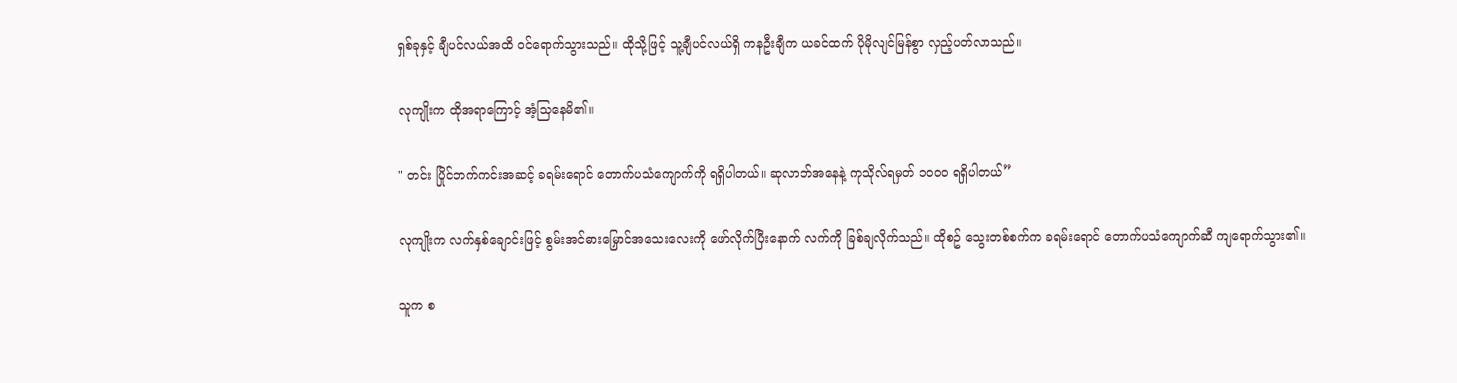ရှစ်ခုနှင့် ချီပင်လယ်အထိ ဝင်ရောက်သွားသည်။ ထိုသို့ဖြင့် သူ့ချီပင်လယ်ရှိ ကနဦးချီက ယခင်ထက် ပိုမိုလျင်မြန်စွာ လှည့်ပတ်လာသည်။

လုကျိုးက ထိုအရာကြောင့် အံ့သြနေမိ၏။

" တင်း ပြိုင်ဘက်ကင်းအဆင့် ခရမ်းရောင် တောက်ပသံကျောက်ကို ရရှိပါတယ်။ ဆုလာဘ်အနေနဲ့ ကုသိုလ်ရမှတ် ၁၀၀၀ ရရှိပါတယ်”

လုကျိုးက လက်နှစ်ချောင်းဖြင့် စွမ်းအင်ဓားမြှောင်အသေးလေးကို ဖော်လိုက်ပြီးနောက် လက်ကို ခြစ်ချလိုက်သည်။ ထိုစဥ် သွေးတစ်စက်က ခရမ်းရောင် တောက်ပသံကျောက်ဆီ ကျရောက်သွား၏။

သူက စ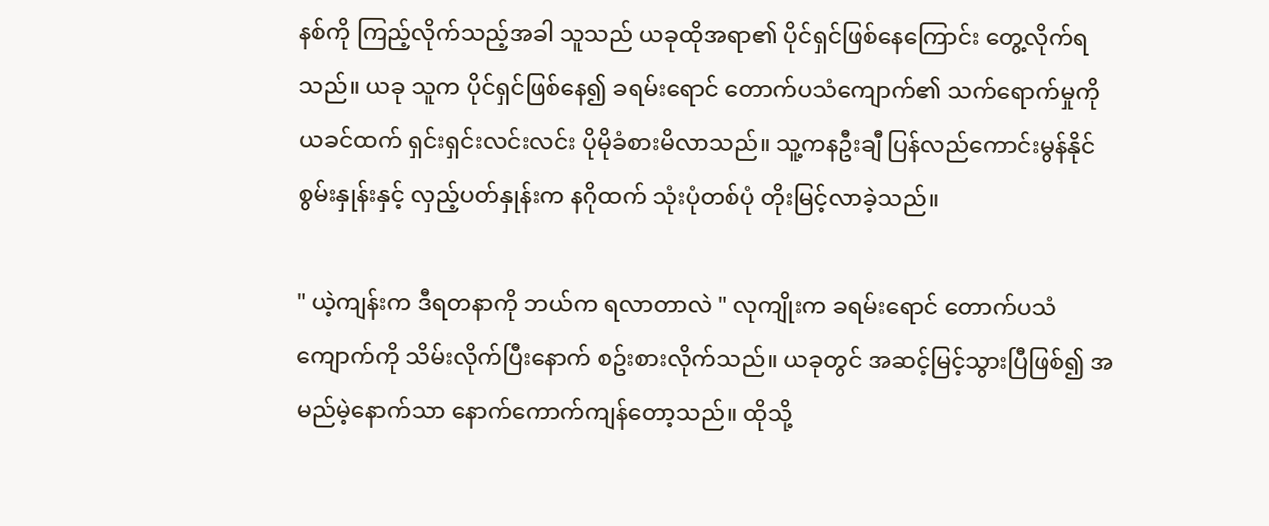နစ်ကို ကြည့်လိုက်သည့်အခါ သူသည် ယခုထိုအရာ၏ ပိုင်ရှင်ဖြစ်နေကြောင်း တွေ့လိုက်ရသည်။ ယခု သူက ပိုင်ရှင်ဖြစ်နေ၍ ခရမ်းရောင် တောက်ပသံကျောက်၏ သက်ရောက်မှုကို ယခင်ထက် ရှင်းရှင်းလင်းလင်း ပိုမိုခံစားမိလာသည်။ သူ့ကနဦးချီ ပြန်လည်ကောင်းမွန်နိုင်စွမ်းနှုန်းနှင့် လှည့်ပတ်နှုန်းက နဂိုထက် သုံးပုံတစ်ပုံ တိုးမြင့်လာခဲ့သည်။

" ယဲ့ကျန်းက ဒီရတနာကို ဘယ်က ရလာတာလဲ " လုကျိုးက ခရမ်းရောင် တောက်ပသံကျောက်ကို သိမ်းလိုက်ပြီးနောက် စဥ်းစားလိုက်သည်။ ယခုတွင် အဆင့်မြင့်သွားပြီဖြစ်၍ အမည်မဲ့နောက်သာ နောက်ကောက်ကျန်တော့သည်။ ထိုသို့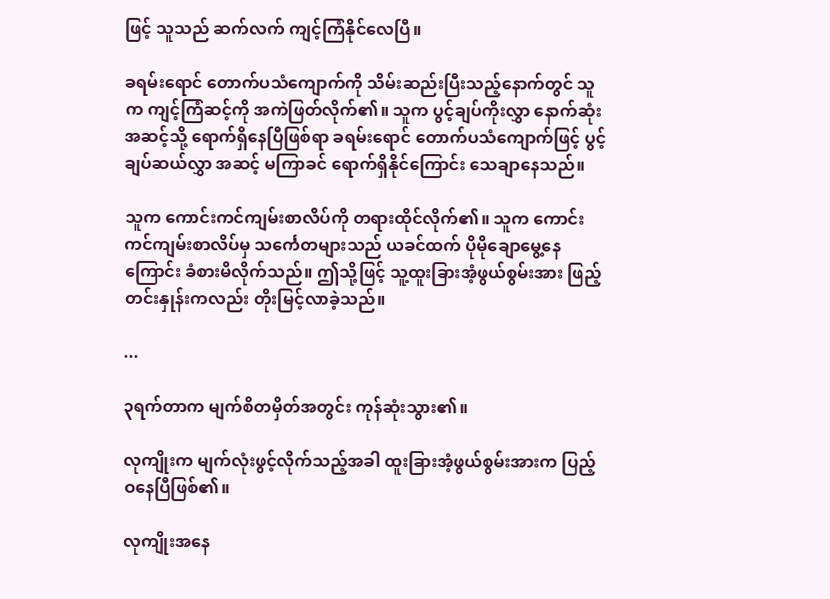ဖြင့် သူသည် ဆက်လက် ကျင့်ကြံနိုင်လေပြီ။

ခရမ်းရောင် တောက်ပသံကျောက်ကို သိမ်းဆည်းပြီးသည့်နောက်တွင် သူက ကျင့်ကြံဆင့်ကို အကဲဖြတ်လိုက်၏။ သူက ပွင့်ချပ်ကိုးလွှာ နောက်ဆုံးအဆင့်သို့ ရောက်ရှိနေပြီဖြစ်ရာ ခရမ်းရောင် တောက်ပသံကျောက်ဖြင့် ပွင့်ချပ်ဆယ်လွှာ အဆင့် မကြာခင် ရောက်ရှိနိုင်ကြောင်း သေချာနေသည်။

သူက ကောင်းကင်ကျမ်းစာလိပ်ကို တရားထိုင်လိုက်၏။ သူက ကောင်းကင်ကျမ်းစာလိပ်မှ သင်္ကေတများသည် ယခင်ထက် ပိုမိုချောမွေ့နေကြောင်း ခံစားမိလိုက်သည်။ ဤသို့ဖြင့် သူ့ထူးခြားအံ့ဖွယ်စွမ်းအား ဖြည့်တင်းနှုန်းကလည်း တိုးမြင့်လာခဲ့သည်။

...

၃ရက်တာက မျက်စိတမှိတ်အတွင်း ကုန်ဆုံးသွား၏။

လုကျိုးက မျက်လုံးဖွင့်လိုက်သည့်အခါ ထူးခြားအံ့ဖွယ်စွမ်းအားက ပြည့်ဝနေပြီဖြစ်၏။

လုကျိုးအနေ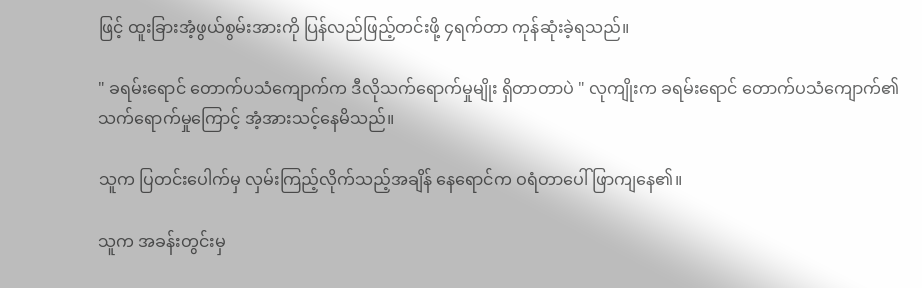ဖြင့် ထူးခြားအံ့ဖွယ်စွမ်းအားကို ပြန်လည်ဖြည့်တင်းဖို့ ၄ရက်တာ ကုန်ဆုံးခဲ့ရသည်။

" ခရမ်းရောင် တောက်ပသံကျောက်က ဒီလိုသက်ရောက်မှုမျိုး ရှိတာတာပဲ " လုကျိုးက ခရမ်းရောင် တောက်ပသံကျောက်၏ သက်ရောက်မှုကြောင့် အံ့အားသင့်နေမိသည်။

သူက ပြတင်းပေါက်မှ လှမ်းကြည့်လိုက်သည့်အချိန် နေရောင်က ဝရံတာပေါ် ဖြာကျနေ၏။

သူက အခန်းတွင်းမှ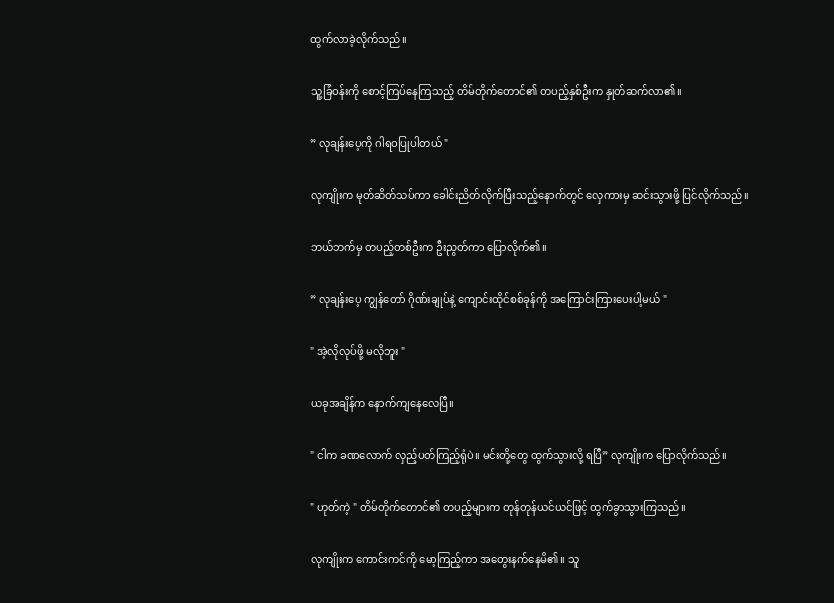ထွက်လာခဲ့လိုက်သည်။

သူ့ခြံဝန်းကို စောင့်ကြပ်နေကြသည့် တိမ်တိုက်တောင်၏ တပည့်နှစ်ဦးက နှုတ်ဆက်လာ၏။

” လုချန်းပေ့ကို ဂါရဝပြုပါတယ် "

လုကျိုးက မုတ်ဆိတ်သပ်ကာ ခေါင်းညိတ်လိုက်ပြီးသည့်နောက်တွင် လှေကားမှ ဆင်းသွားဖို့ ပြင်လိုက်သည်။

ဘယ်ဘက်မှ တပည့်တစ်ဦးက ဦးညွတ်ကာ ပြောလိုက်၏။

” လုချန်းပေ့ ကျွန်တော် ဂိုဏ်းချုပ်နဲ့ ကျောင်းထိုင်စစ်ခုန်ကို အကြောင်းကြားပေးပါ့မယ် "

" အဲ့လိုလုပ်ဖို့ မလိုဘူး "

ယခုအချိန်က နောက်ကျနေလေပြီ။

" ငါက ခဏလောက် လှည့်ပတ်ကြည့်ရုံပဲ။ မင်းတို့တွေ ထွက်သွားလို့ ရပြီ” လုကျိုးက ပြောလိုက်သည်။

" ဟုတ်ကဲ့ " တိမ်တိုက်တောင်၏ တပည့်များက တုန်တုန်ယင်ယင်ဖြင့် ထွက်ခွာသွားကြသည်။

လုကျိုးက ကောင်းကင်ကို မော့ကြည့်ကာ အတွေးနက်နေမိ၏။ သူ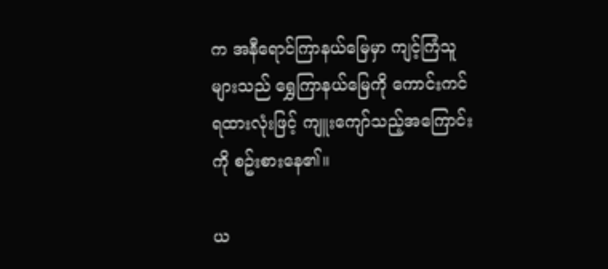က အနီရောင်ကြာနယ်မြေမှာ ကျင့်ကြံသူများသည် ရွှေကြာနယ်မြေကို ကောင်းကင်ရထားလုံးဖြင့် ကျူးကျော်သည့်အကြောင်းကို စဥ်းစားနေ၏။

ယ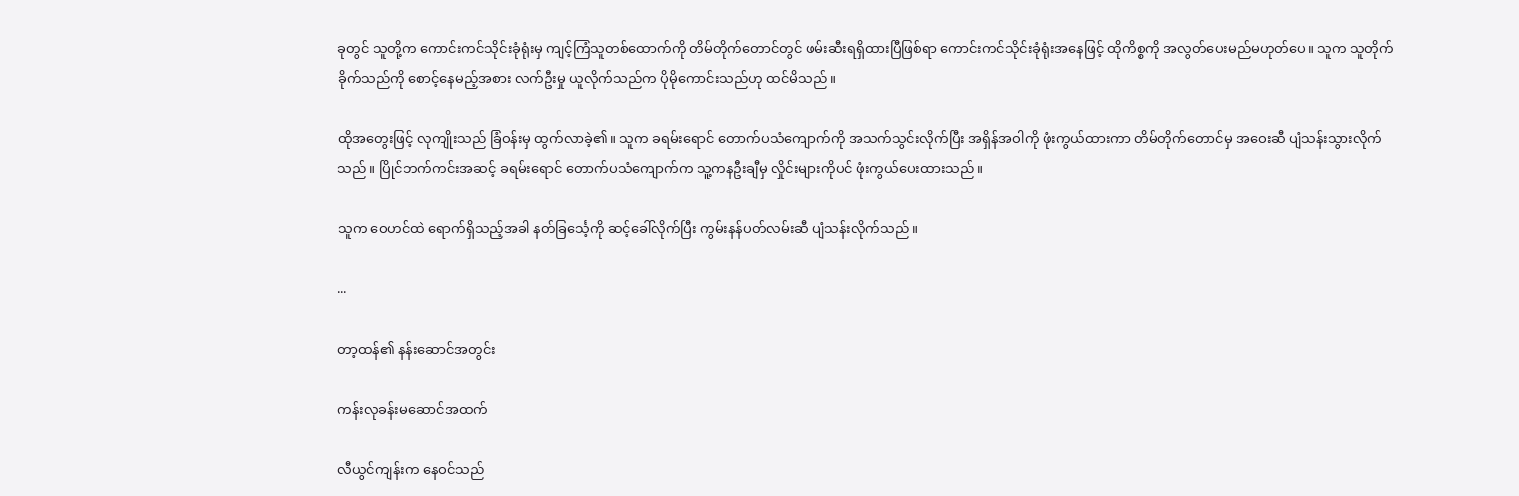ခုတွင် သူတို့က ကောင်းကင်သိုင်းခုံရုံးမှ ကျင့်ကြံသူတစ်ထောက်ကို တိမ်တိုက်တောင်တွင် ဖမ်းဆီးရရှိထားပြီဖြစ်ရာ ကောင်းကင်သိုင်းခုံရုံးအနေဖြင့် ထိုကိစ္စကို အလွတ်ပေးမည်မဟုတ်ပေ။ သူက သူတိုက်ခိုက်သည်ကို စောင့်နေမည့်အစား လက်ဦးမှု ယူလိုက်သည်က ပိုမိုကောင်းသည်ဟု ထင်မိသည်။

ထိုအတွေးဖြင့် လုကျိုးသည် ခြံဝန်းမှ ထွက်လာခဲ့၏။ သူက ခရမ်းရောင် တောက်ပသံကျောက်ကို အသက်သွင်းလိုက်ပြီး အရှိန်အဝါကို ဖုံးကွယ်ထားကာ တိမ်တိုက်တောင်မှ အဝေးဆီ ပျံသန်းသွားလိုက်သည်။ ပြိုင်ဘက်ကင်းအဆင့် ခရမ်းရောင် တောက်ပသံကျောက်က သူ့ကနဦးချီမှ လှိုင်းများကိုပင် ဖုံးကွယ်ပေးထားသည်။

သူက ဝေဟင်ထဲ ရောက်ရှိသည့်အခါ နတ်ခြင်္သေ့ကို ဆင့်ခေါ်လိုက်ပြီး ကွမ်းနန်ပတ်လမ်းဆီ ပျံသန်းလိုက်သည်။

...

တာ့ထန်၏ နန်းဆောင်အတွင်း

ကန်းလုခန်းမဆောင်အထက်

လီယွင်ကျန်းက နေဝင်သည်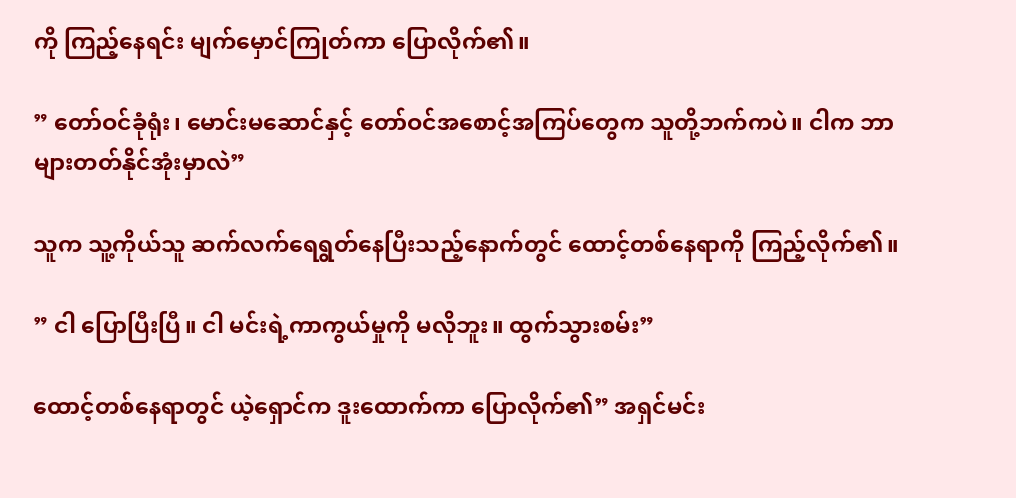ကို ကြည့်နေရင်း မျက်မှောင်ကြုတ်ကာ ပြောလိုက်၏။

” တော်ဝင်ခုံရုံး၊ မောင်းမဆောင်နှင့် တော်ဝင်အစောင့်အကြပ်တွေက သူတို့ဘက်ကပဲ။ ငါက ဘာများတတ်နိုင်အုံးမှာလဲ”

သူက သူ့ကိုယ်သူ ဆက်လက်ရေရွတ်နေပြီးသည့်နောက်တွင် ထောင့်တစ်နေရာကို ကြည့်လိုက်၏။

” ငါ ပြောပြီးပြီ။ ငါ မင်းရဲ့ကာကွယ်မှုကို မလိုဘူး။ ထွက်သွားစမ်း”

ထောင့်တစ်နေရာတွင် ယဲ့ရှောင်က ဒူးထောက်ကာ ပြောလိုက်၏” အရှင်မင်း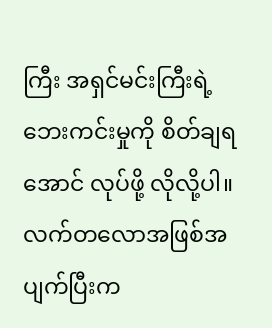ကြီး အရှင်မင်းကြီးရဲ့ ဘေးကင်းမှုကို စိတ်ချရအောင် လုပ်ဖို့ လိုလို့ပါ။ လက်တလောအဖြစ်အပျက်ပြီးက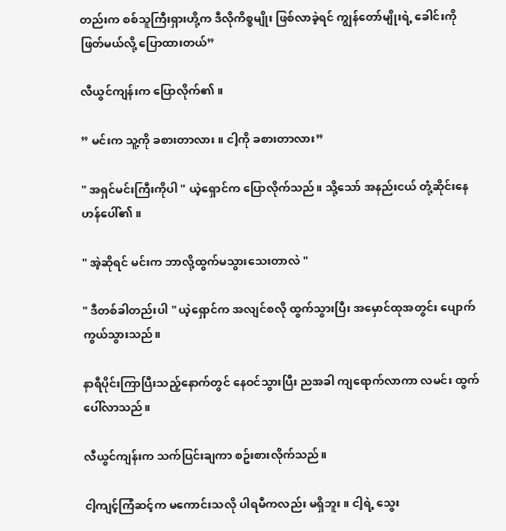တည်းက စစ်သူကြီးရှားဟို့က ဒီလိုကိစ္စမျိုး ဖြစ်လာခဲ့ရင် ကျွန်တော်မျိုးရဲ့ ခေါင်းကို ဖြတ်မယ်လို့ ပြောထားတယ်”

လီယွင်ကျန်းက ပြောလိုက်၏။

” မင်းက သူ့ကို ခစားတာလား။ ငါ့ကို ခစားတာလား”

" အရှင်မင်းကြီးကိုပါ " ယဲ့ရှောင်က ပြောလိုက်သည်။ သို့သော် အနည်းငယ် တုံ့ဆိုင်းနေဟန်ပေါ်၏။

" အဲ့ဆိုရင် မင်းက ဘာလို့ထွက်မသွားသေးတာလဲ "

" ဒီတစ်ခါတည်းပါ " ယဲ့ရှောင်က အလျင်စလို ထွက်သွားပြီး အမှောင်ထုအတွင်း ပျောက်ကွယ်သွားသည်။

နာရီပိုင်းကြာပြီးသည့်နောက်တွင် နေဝင်သွားပြီး ညအခါ ကျရောက်လာကာ လမင်း ထွက်ပေါ်လာသည်။

လီယွင်ကျန်းက သက်ပြင်းချကာ စဥ်းစားလိုက်သည်။

ငါ့ကျင့်ကြံဆင့်က မကောင်းသလို ပါရမီကလည်း မရှိဘူး။ ငါ့ရဲ့ သွေး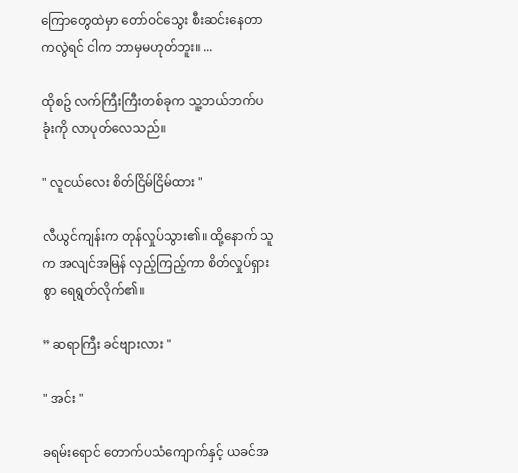ကြောတွေထဲမှာ တော်ဝင်သွေး စီးဆင်းနေတာကလွဲရင် ငါက ဘာမှမဟုတ်ဘူး။ ...

ထိုစဥ် လက်ကြီးကြီးတစ်ခုက သူ့ဘယ်ဘက်ပခုံးကို လာပုတ်လေသည်။

" လူငယ်လေး စိတ်ငြိမ်ငြိမ်ထား "

လီယွင်ကျန်းက တုန်လှုပ်သွား၏။ ထို့နောက် သူက အလျင်အမြန် လှည့်ကြည့်ကာ စိတ်လှုပ်ရှားစွာ ရေရွတ်လိုက်၏။

” ဆရာကြီး ခင်ဗျားလား "

" အင်း "

ခရမ်းရောင် တောက်ပသံကျောက်နှင့် ယခင်အ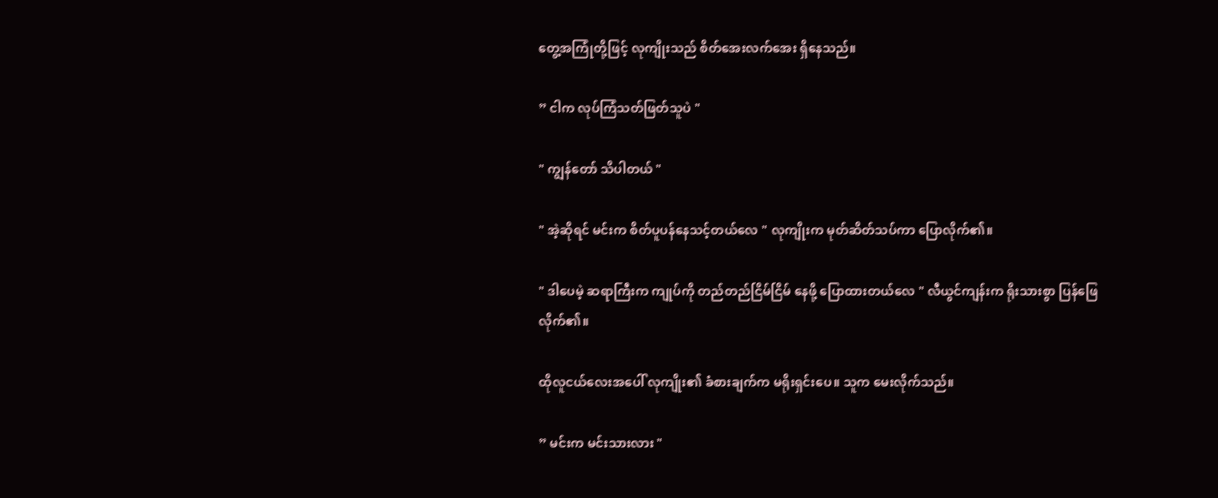တွေ့အကြုံတို့ဖြင့် လုကျိုးသည် စိတ်အေးလက်အေး ရှိနေသည်။

” ငါက လုပ်ကြံသတ်ဖြတ်သူပဲ "

" ကျွန်တော် သိပါတယ် "

" အဲ့ဆိုရင် မင်းက စိတ်ပူပန်နေသင့်တယ်လေ " လုကျိုးက မုတ်ဆိတ်သပ်ကာ ပြောလိုက်၏။

" ဒါပေမဲ့ ဆရာကြီးက ကျုပ်ကို တည်တည်ငြိမ်ငြိမ် နေဖို့ ပြောထားတယ်လေ " လီယွင်ကျန်းက ရိုးသားစွာ ပြန်ဖြေလိုက်၏။

ထိုလူငယ်လေးအပေါ် လုကျိုး၏ ခံစားချက်က မရိုးရှင်းပေ။ သူက မေးလိုက်သည်။

” မင်းက မင်းသားလား "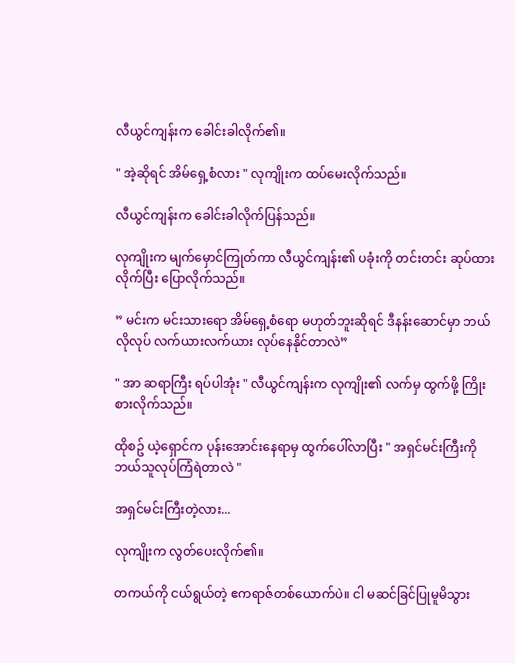လီယွင်ကျန်းက ခေါင်းခါလိုက်၏။

" အဲ့ဆိုရင် အိမ်ရှေ့စံလား " လုကျိုးက ထပ်မေးလိုက်သည်။

လီယွင်ကျန်းက ခေါင်းခါလိုက်ပြန်သည်။

လုကျိုးက မျက်မှောင်ကြုတ်ကာ လီယွင်ကျန်း၏ ပခုံးကို တင်းတင်း ဆုပ်ထားလိုက်ပြီး ပြောလိုက်သည်။

” မင်းက မင်းသားရော အိမ်ရှေ့စံရော မဟုတ်ဘူးဆိုရင် ဒီနန်းဆောင်မှာ ဘယ်လိုလုပ် လက်ယားလက်ယား လုပ်နေနိုင်တာလဲ”

" အာ ဆရာကြီး ရပ်ပါအုံး " လီယွင်ကျန်းက လုကျိုး၏ လက်မှ ထွက်ဖို့ ကြိုးစားလိုက်သည်။

ထိုစဥ် ယဲ့ရှောင်က ပုန်းအောင်းနေရာမှ ထွက်ပေါ်လာပြီး " အရှင်မင်းကြီးကို ဘယ်သူလုပ်ကြံရဲတာလဲ "

အရှင်မင်းကြီးတဲ့လား...

လုကျိုးက လွတ်ပေးလိုက်၏။

တကယ်ကို ငယ်ရွယ်တဲ့ ဧကရာဇ်တစ်ယောက်ပဲ။ ငါ မဆင်ခြင်ပြုမူမိသွား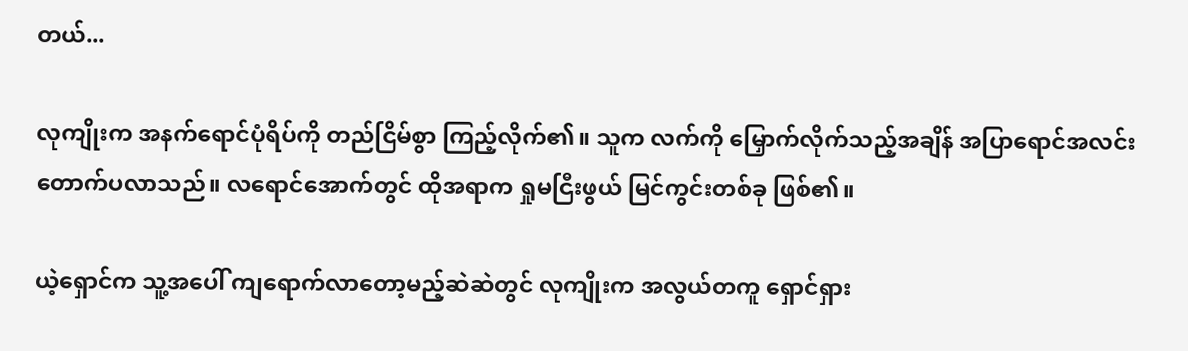တယ်...

လုကျိုးက အနက်ရောင်ပုံရိပ်ကို တည်ငြိမ်စွာ ကြည့်လိုက်၏။ သူက လက်ကို မြှောက်လိုက်သည့်အချိန် အပြာရောင်အလင်း တောက်ပလာသည်။ လရောင်အောက်တွင် ထိုအရာက ရှုမငြီးဖွယ် မြင်ကွင်းတစ်ခု ဖြစ်၏။

ယဲ့ရှောင်က သူ့အပေါ် ကျရောက်လာတော့မည့်ဆဲဆဲတွင် လုကျိုးက အလွယ်တကူ ရှောင်ရှား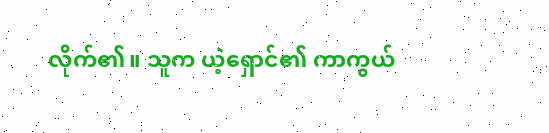လိုက်၏။ သူက ယဲ့ရှောင်၏ ကာကွယ်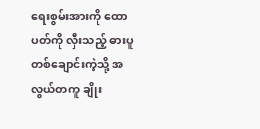ရေးစွမ်းအားကို ထောပတ်ကို လှီးသည့် ဓားပူတစ်ချောင်းကဲ့သို့ အလွယ်တကူ ချိုး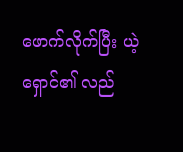ဖောက်လိုက်ပြီး ယဲ့ရှောင်၏ လည်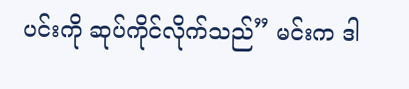ပင်းကို ဆုပ်ကိုင်လိုက်သည်” မင်းက ဒါ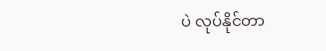ပဲ လုပ်နိုင်တာ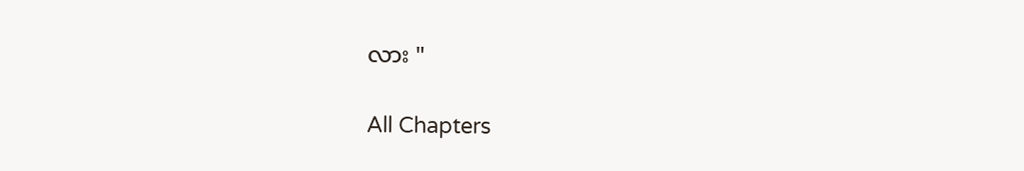လား "

All Chapters